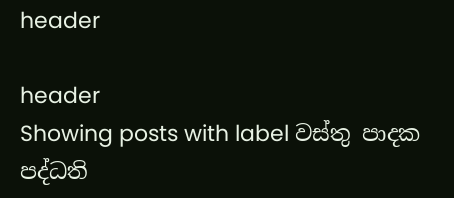header

header
Showing posts with label වස්තු පාදක පද්ධති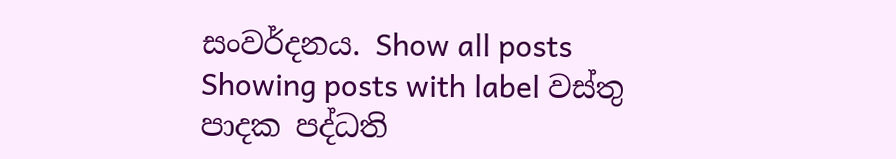සංවර්දනය. Show all posts
Showing posts with label වස්තු පාදක පද්ධති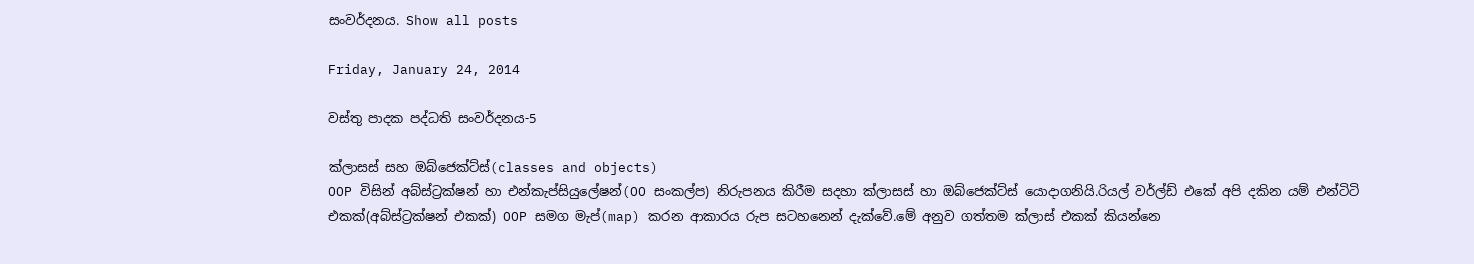සංවර්දනය. Show all posts

Friday, January 24, 2014

වස්තු පාදක පද්ධති සංවර්දනය-5

ක්ලාසස් සහ ඔබ්ජෙක්ට්ස්(classes and objects)
OOP විසින් අබ්ස්ට්‍රක්ෂන් හා එන්කැප්සියුලේෂන්(OO සංකල්ප) නිරුපනය කිරීම සදහා ක්ලාසස් හා ඔබ්ජෙක්ට්ස් යොදාගනියි.රියල් වර්ල්ඩ් එකේ අපි දකින යම් එන්ටිටි එකක්(අබ්ස්ට්‍රක්ෂන් එකක්) OOP සමග මැප්(map) කරන ආකාරය රුප සටහනෙන් දැක්වේ.මේ අනුව ගත්තම ක්ලාස් එකක් කියන්නෙ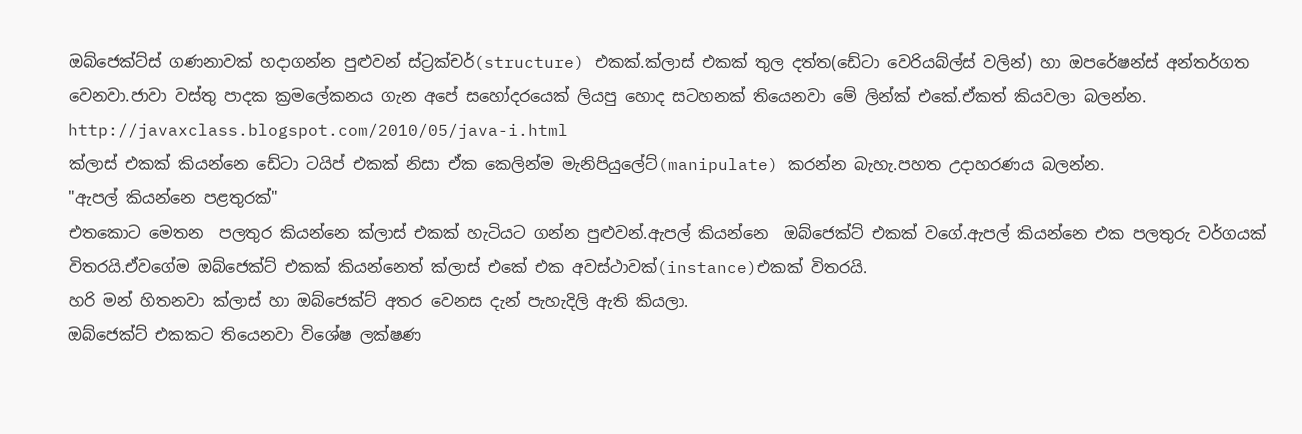ඔබ්ජෙක්ට්ස් ගණනාවක් හදාගන්න පුළුවන් ස්ට්‍රක්චර්(structure) එකක්.ක්ලාස් එකක් තුල දත්ත(ඩේටා වෙරියබ්ල්ස් වලින්) හා ඔපරේෂන්ස් අන්තර්ගත වෙනවා.ජාවා වස්තු පාදක ක්‍රමලේකනය ගැන අපේ සහෝදරයෙක් ලියපු හොද සටහනක් තියෙනවා මේ ලින්ක් එකේ.ඒකත් කියවලා බලන්න.
http://javaxclass.blogspot.com/2010/05/java-i.html
ක්ලාස් එකක් කියන්නෙ ඩේටා ටයිප් එකක් නිසා ඒක කෙලින්ම මැනිපියුලේට්(manipulate) කරන්න බැහැ.පහත උදාහරණය බලන්න.
"ඇපල් කියන්නෙ පළතුරක්"
එතකොට මෙතන  පලතුර කියන්නෙ ක්ලාස් එකක් හැටියට ගන්න පුළුවන්.ඇපල් කියන්නෙ  ඔබ්ජෙක්ට් එකක් වගේ.ඇපල් කියන්නෙ එක පලතුරු වර්ගයක් විතරයි.ඒවගේම ඔබ්ජෙක්ට් එකක් කියන්නෙත් ක්ලාස් එකේ එක අවස්ථාවක්(instance)එකක් විතරයි.
හරි මන් හිතනවා ක්ලාස් හා ඔබ්ජෙක්ට් අතර වෙනස දැන් පැහැදිලි ඇති කියලා.
ඔබ්ජෙක්ට් එකකට තියෙනවා විශේෂ ලක්ෂණ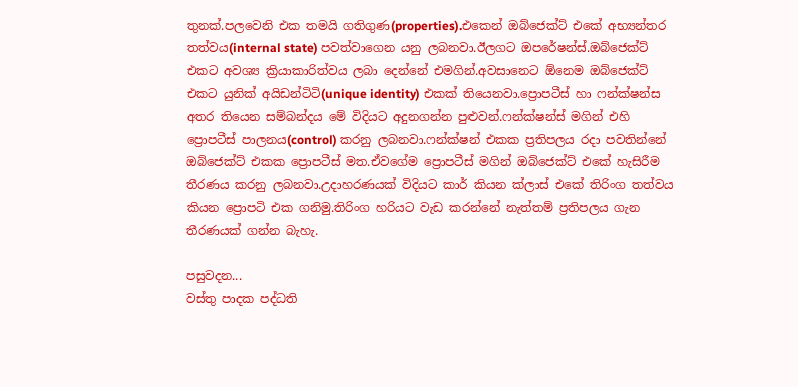තුනක්.පලවෙනි එක තමයි ගතිගුණ(properties).එකෙන් ඔබ්ජෙක්ට් එකේ අභ්‍යන්තර තත්වය(internal state) පවත්වාගෙන යනු ලබනවා.ඊලගට ඔපරේෂන්ස්.ඔබ්ජෙක්ට් එකට අවශ්‍ය ක්‍රියාකාරිත්වය ලබා දෙන්නේ එමගින්.අවසානෙට ඕනෙම ඔබ්ජෙක්ට් එකට යුනික් අයිඩන්ටිටි(unique identity) එකක් තියෙනවා.ප්‍රොපටීස් හා ෆන්ක්ෂන්ස අතර තියෙන සම්බන්දය මේ විදියට අදුනගන්න පුළුවන්.ෆන්ක්ෂන්ස් මගින් එහි ප්‍රොපටීස් පාලනය(control) කරනු ලබනවා.ෆන්ක්ෂන් එකක ප්‍රතිපලය රදා පවතින්නේ ඔබ්ජෙක්ට් එකක ප්‍රොපටීස් මත.ඒවගේම ප්‍රොපටීස් මගින් ඔබ්ජෙක්ට් එකේ හැසිරීම තීරණය කරනු ලබනවා.උදාහරණයක් විදියට කාර් කියන ක්ලාස් එකේ තිරිංග තත්වය කියන ප්‍රොපටි එක ගනිමු.තිරිංග හරියට වැඩ කරන්නේ නැත්තම් ප්‍රතිපලය ගැන තීරණයක් ගන්න බැහැ.

පසුවදන...
වස්තු පාදක පද්ධති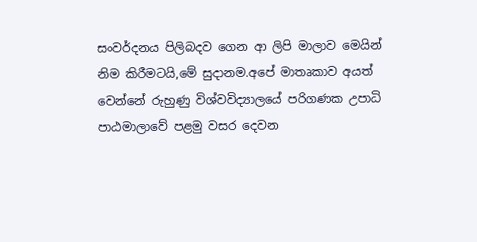සංවර්දනය පිලිබදව ගෙන ආ ලිපි මාලාව මෙයින් නිම කිරීමටයි,මේ සුදානම.අපේ මාතෘකාව අයත් වෙන්නේ රුහුණු විශ්වවිද්‍යාලයේ පරිගණක උපාධි පාඨමාලාවේ පළමු වසර දෙවන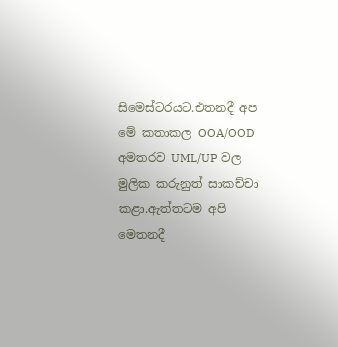සිමෙස්ටරයට.එතනදී අප මේ කතාකල OOA/OOD අමතරව UML/UP වල මුලික කරුනුත් සාකච්චා කළා.ඇත්තටම අපි මෙතනදී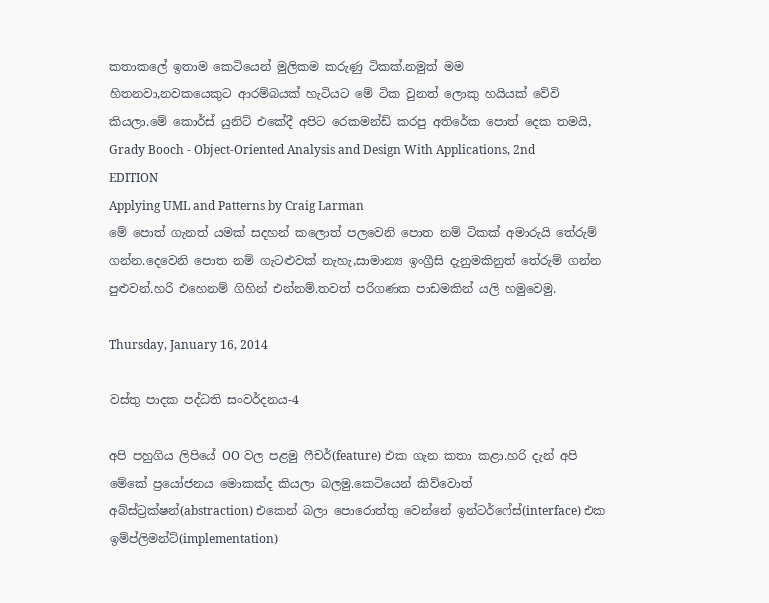කතාකලේ ඉතාම කෙටියෙන් මුලිකම කරුණු ටිකක්.නමුත් මම
හිතනවා,නවකයෙකුට ආරම්බයක් හැටියට මේ ටික වුනත් ලොකු හයියක් වේවි කියලා.මේ කොර්ස් යුනිට් එකේදී අපිට රෙකමන්ඩ් කරපු අතිරේක පොත් දෙක තමයි,
Grady Booch - Object-Oriented Analysis and Design With Applications, 2nd EDITION
Applying UML and Patterns by Craig Larman
මේ පොත් ගැනත් යමක් සදහන් කලොත් පලවෙනි පොත නම් ටිකක් අමාරුයි තේරුම් ගන්න.දෙවෙනි පොත නම් ගැටළුවක් නැහැ,සාමාන්‍ය ඉංග්‍රීසි දැනුමකිනුත් තේරුම් ගන්න පුළුවන්.හරි එහෙනම් ගිහින් එන්නම්.තවත් පරිගණක පාඩමකින් යලි හමුවෙමු.

Thursday, January 16, 2014

වස්තු පාදක පද්ධති සංවර්දනය-4

අපි පහුගිය ලිපියේ OO වල පළමු ෆීචර්(feature) එක ගැන කතා කළා.හරි දැන් අපි මේකේ ප්‍රයෝජනය මොකක්ද කියලා බලමු.කෙටියෙන් කිව්වොත් අබ්ස්ට්‍රක්ෂන්(abstraction) එකෙන් බලා පොරොත්තු වෙන්නේ ඉන්ටර්ෆේස්(interface) එක ඉම්ප්ලිමන්ට්(implementation)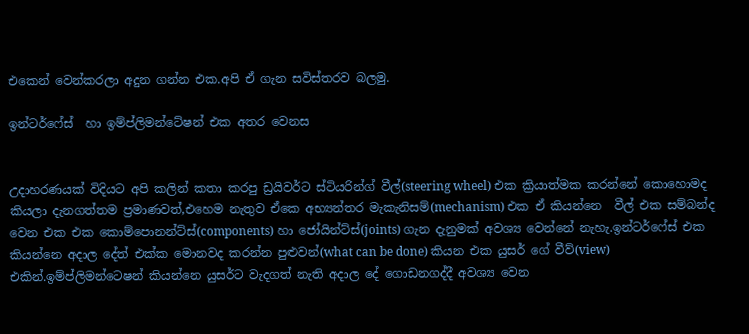එකෙන් වෙන්කරලා අදුන ගන්න එක.අපි ඒ ගැන සවිස්තරව බලමු.

ඉන්ටර්ෆේස්  හා ඉම්ප්ලිමන්ටේෂන් එක අතර වෙනස


උදාහරණයක් විදියට අපි කලින් කතා කරපු ඩ්‍රයිවර්ට ස්ටියරින්ග් වීල්(steering wheel) එක ක්‍රියාත්මක කරන්නේ කොහොමද කියලා දැනගත්තම ප්‍රමාණවත්,එහෙම නැතුව ඒකෙ අභ්‍යන්තර මැකැනිසම්(mechanism) එක ඒ කියන්නෙ  වීල් එක සම්බන්ද වෙන එක එක කොම්පොනන්ට්ස්(components) හා ජෝයින්ට්ස්(joints) ගැන දැනුමක් අවශ්‍ය වෙන්නේ නැහැ.ඉන්ටර්ෆේස් එක කියන්නෙ අදාල දේත් එක්ක මොනවද කරන්න පුළුවන්(what can be done) කියන එක යුසර් ගේ වීව්(view) එකින්.ඉම්ප්ලිමන්ටෙෂන් කියන්නෙ යුසර්ට වැදගත් නැති අදාල දේ ගොඩනගද්දී අවශ්‍ය වෙන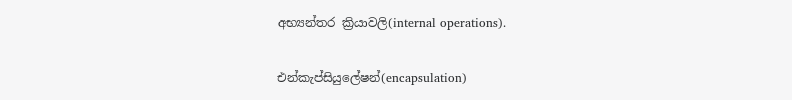අභ්‍යන්තර ක්‍රියාවලි(internal operations).

එන්කැප්සියුලේෂන්(encapsulation)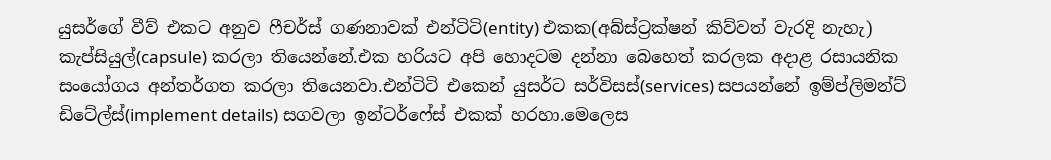යුසර්ගේ වීව් එකට අනුව ෆීචර්ස් ගණනාවක් එන්ටිටි(entity) එකක(අබ්ස්ට්‍රක්ෂන් කිව්වත් වැරදි නැහැ) කැප්සියුල්(capsule) කරලා තියෙන්නේ.එක හරියට අපි හොදටම දන්නා බෙහෙත් කරලක අදාළ රසායනික සංයෝගය අන්තර්ගත කරලා තියෙනවා.එන්ටිටි එකෙන් යුසර්ට සර්විසස්(services) සපයන්නේ ඉම්ප්ලිමන්ට් ඩිටේල්ස්(implement details) සගවලා ඉන්ටර්ෆේස් එකක් හරහා.මෙලෙස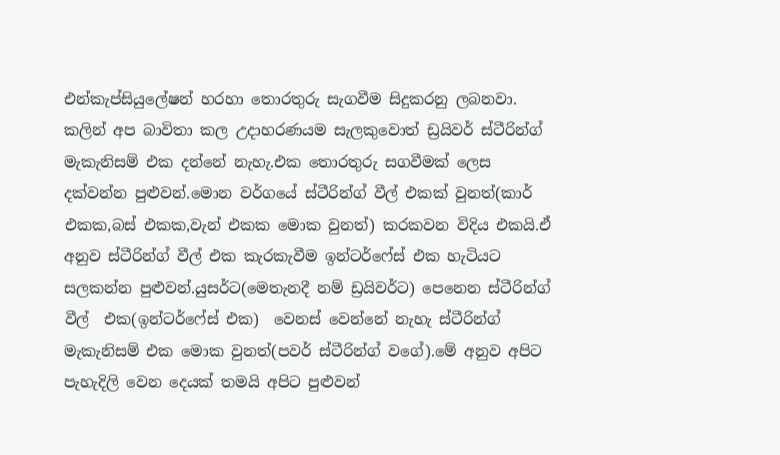එන්කැප්සියුලේෂන් හරහා තොරතුරු සැගවීම සිදුකරනු ලබනවා.
කලින් අප බාවිතා කල උදාහරණයම සැලකුවොත් ඩ්‍රයිවර් ස්ටීරින්ග් මැකැනිසම් එක දන්නේ නැහැ.එක තොරතුරු සගවීමක් ලෙස දක්වන්න පුළුවන්.මොන වර්ගයේ ස්ටීරින්ග් වීල් එකක් වුනත්(කාර් එකක,බස් එකක,වැන් එකක මොක වුනත්) කරකවන විදිය එකයි.ඒ අනුව ස්ටීරින්ග් වීල් එක කැරකැවීම ඉන්ටර්ෆේස් එක හැටියට සලකන්න පුළුවන්.යුසර්ට(මෙතැනදී නම් ඩ්‍රයිවර්ට) පෙනෙන ස්ටීරින්ග් වීල්  එක(ඉන්ටර්ෆේස් එක)  වෙනස් වෙන්නේ නැහැ ස්ටීරින්ග් මැකැනිසම් එක මොක වුනත්(පවර් ස්ටීරින්ග් වගේ).මේ අනුව අපිට පැහැදිලි වෙන දෙයක් තමයි අපිට පුළුවන්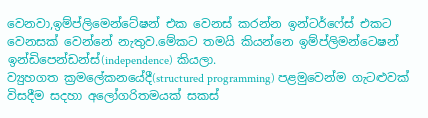වෙනවා,ඉම්ප්ලිමෙන්ටේෂන් එක වෙනස් කරන්න ඉන්ටර්ෆේස් එකට වෙනසක් වෙන්නේ නැතුව.මේකට තමයි කියන්නෙ ඉම්ප්ලිමන්ටෙෂන් ඉන්ඩිපෙන්ඩන්ස්(independence) කියලා.
ව්‍යුහගත ක්‍රමලේකනයේදී(structured programming) පළමුවෙන්ම ගැටළුවක් විසදීම සදහා අලෝගරිතමයක් සකස්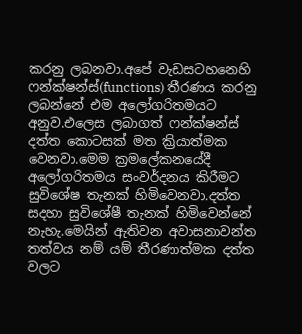කරනු ලබනවා.අපේ වැඩසටහනෙහි ෆන්ක්ෂන්ස්(functions) තීරණය කරනු ලබන්නේ එම අලෝගරිතමයට අනුව.එලෙස ලබාගත් ෆන්ක්ෂන්ස් දත්ත කොටසක් මත ක්‍රියාත්මක වෙනවා.මෙම ක්‍රමලේකනයේදී අලෝගරිතමය සංවර්දනය කිරීමට සුවිශේෂ තැනක් හිමිවෙනවා.දත්ත සදහා සුවිශේෂී තැනක් හිමිවෙන්නේ නැහැ.මෙයින් ඇතිවන අවාසනාවන්ත තත්වය නම් යම් තීරණාත්මක දත්ත වලට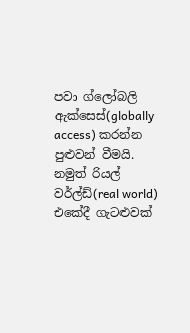පවා ග්ලෝබලි ඇක්සෙස්(globally access) කරන්න පුළුවන් වීමයි.
නමුත් රියල් වර්ල්ඩ්(real world) එකේදී ගැටළුවක්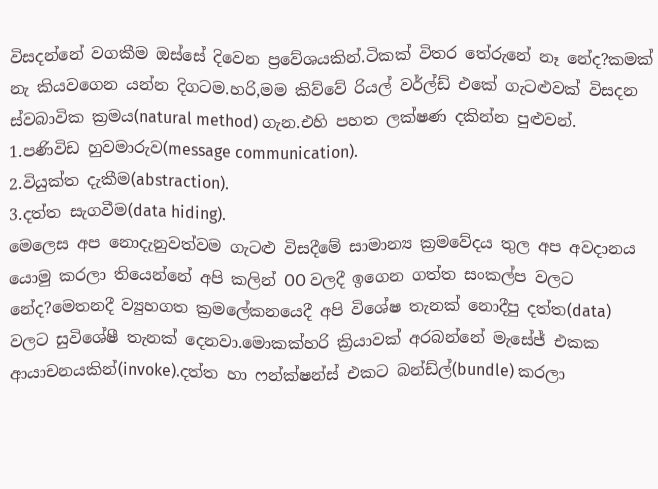විසදන්නේ වගකීම ඔස්සේ දිවෙන ප්‍රවේශයකින්.ටිකක් විතර තේරුනේ නෑ නේද?කමක් නැ කියවගෙන යන්න දිගටම.හරි,මම කිව්වේ රියල් වර්ල්ඩ් එකේ ගැටළුවක් විසදන ස්වබාවික ක්‍රමය(natural method) ගැන.එහි පහත ලක්ෂණ දකින්න පුළුවන්.
1.පණිවිඩ හුවමාරුව(message communication).
2.වියුක්ත දැකීම(abstraction).
3.දත්ත සැගවීම(data hiding).
මෙලෙස අප නොදැනුවත්වම ගැටළු විසදීමේ සාමාන්‍ය ක්‍රමවේදය තුල අප අවදානය යොමු කරලා තියෙන්නේ අපි කලින් OO වලදී ඉගෙන ගත්ත සංකල්ප වලට නේද?මෙතනදී ව්‍යුහගත ක්‍රමලේකනයෙදී අපි විශේෂ තැනක් නොදීපු දත්ත(data) වලට සුවිශේෂී තැනක් දෙනවා.මොකක්හරි ක්‍රියාවක් අරබන්නේ මැසේජ් එකක ආයාචනයකින්(invoke).දත්ත හා ෆන්ක්ෂන්ස් එකට බන්ඩ්ල්(bundle) කරලා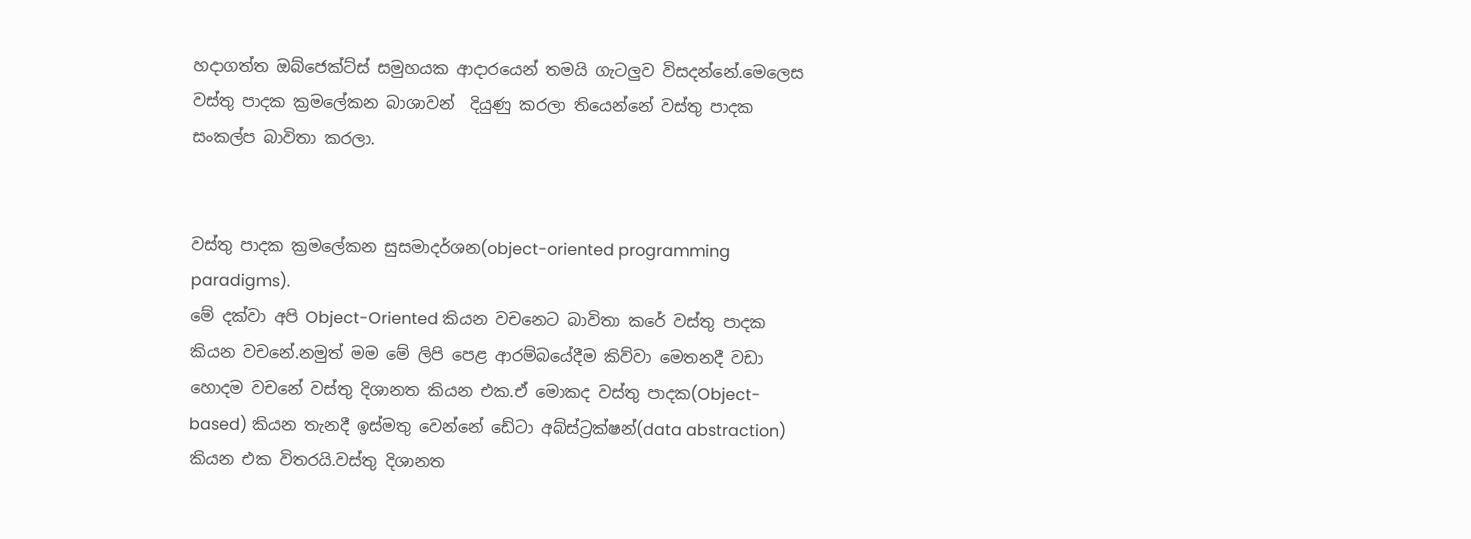හදාගත්ත ඔබ්ජෙක්ට්ස් සමුහයක ආදාරයෙන් තමයි ගැටලුව විසදන්නේ.මෙලෙස වස්තු පාදක ක්‍රමලේකන බාශාවන්  දියුණු කරලා තියෙන්නේ වස්තු පාදක සංකල්ප බාවිතා කරලා.


වස්තු පාදක ක්‍රමලේකන සුසමාදර්ශන(object-oriented programming paradigms).
මේ දක්වා අපි Object-Oriented කියන වචනෙට බාවිතා කරේ වස්තු පාදක කියන වචනේ.නමුත් මම මේ ලිපි පෙළ ආරම්බයේදීම කිව්වා මෙතනදී වඩා හොදම වචනේ වස්තු දිශානත කියන එක.ඒ මොකද වස්තු පාදක(Object-based) කියන තැනදී ඉස්මතු වෙන්නේ ඩේටා අබ්ස්ට්‍රක්ෂන්(data abstraction) කියන එක විතරයි.වස්තු දිශානත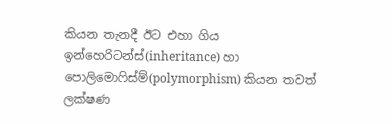කියන තැනදී ඊට එහා ගිය ඉන්හෙරිටන්ස්(inheritance) හා පොලිමොෆිස්ම්(polymorphism) කියන තවත් ලක්ෂණ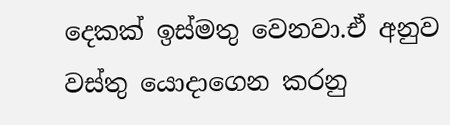දෙකක් ඉස්මතු වෙනවා.ඒ අනුව වස්තු යොදාගෙන කරනු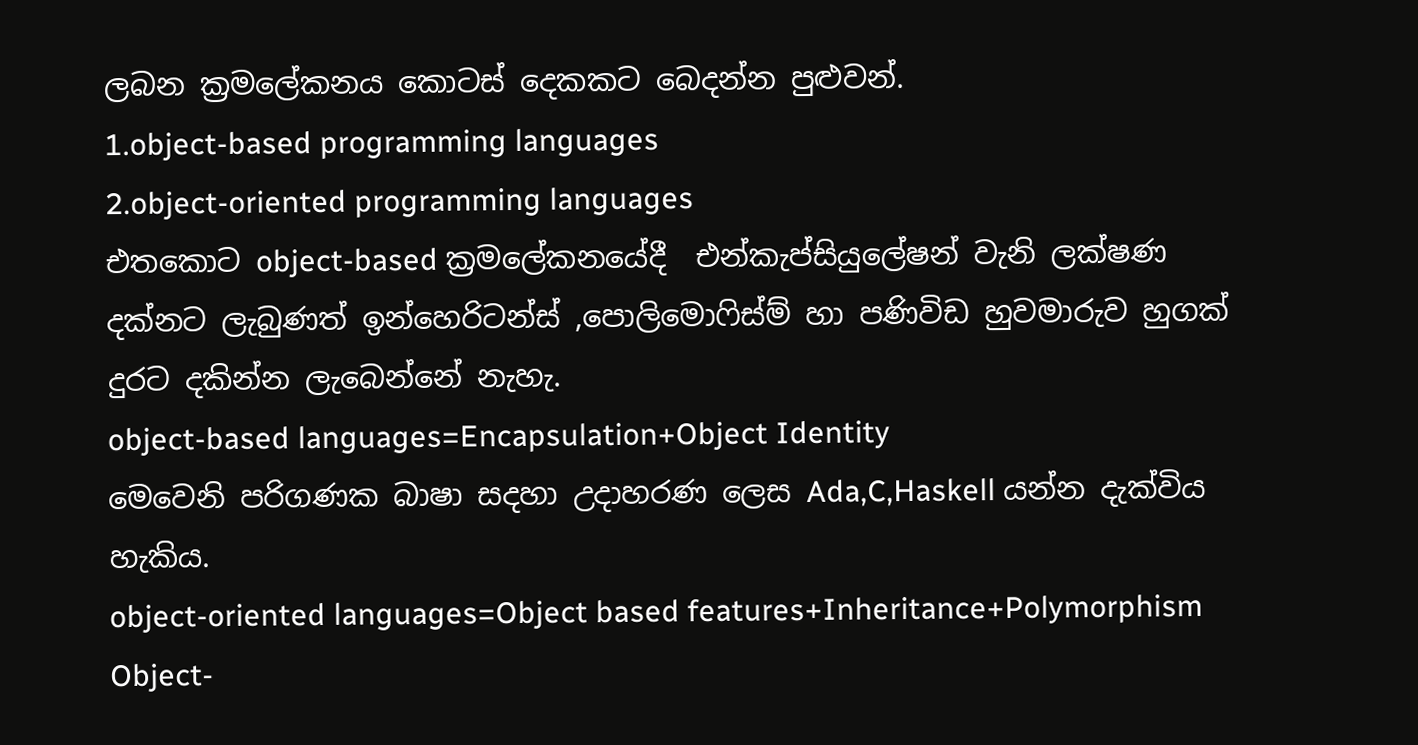ලබන ක්‍රමලේකනය කොටස් දෙකකට බෙදන්න පුළුවන්.
1.object-based programming languages
2.object-oriented programming languages
එතකොට object-based ක්‍රමලේකනයේදී  එන්කැප්සියුලේෂන් වැනි ලක්ෂණ දක්නට ලැබුණත් ඉන්හෙරිටන්ස් ,පොලිමොෆිස්ම් හා පණිවිඩ හුවමාරුව හුගක් දුරට දකින්න ලැබෙන්නේ නැහැ.
object-based languages=Encapsulation+Object Identity
මෙවෙනි පරිගණක බාෂා සදහා උදාහරණ ලෙස Ada,C,Haskell යන්න දැක්විය හැකිය.
object-oriented languages=Object based features+Inheritance+Polymorphism
Object-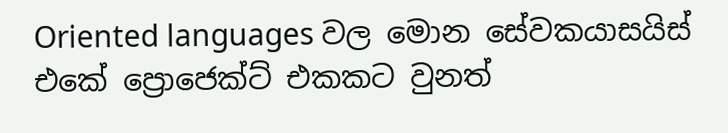Oriented languages වල මොන සේවකයාසයිස් එකේ ප්‍රොජෙක්ට් එකකට වුනත්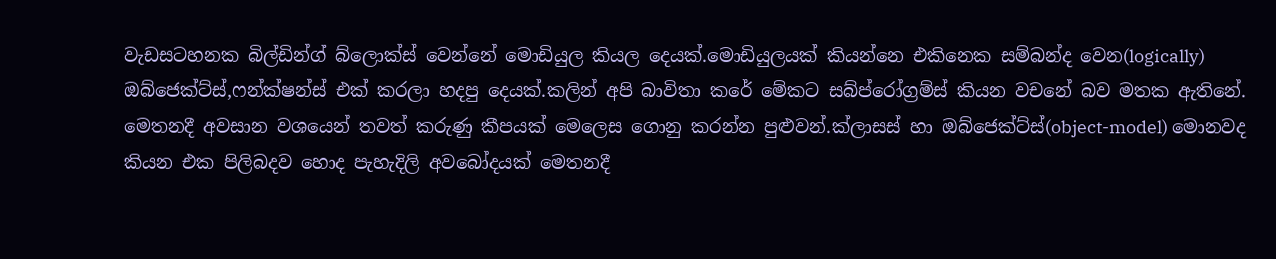වැඩසටහනක බිල්ඩින්ග් බ්ලොක්ස් වෙන්නේ මොඩියුල කියල දෙයක්.මොඩියුලයක් කියන්නෙ එකිනෙක සම්බන්ද වෙන(logically) ඔබ්ජෙක්ට්ස්,ෆන්ක්ෂන්ස් එක් කරලා හදපු දෙයක්.කලින් අපි බාවිතා කරේ මේකට සබ්ප්රෝග්‍රම්ස් කියන වචනේ බව මතක ඇතිනේ.
මෙතනදී අවසාන වශයෙන් තවත් කරුණු කීපයක් මෙලෙස ගොනු කරන්න පුළුවන්.ක්ලාසස් හා ඔබ්ජෙක්ට්ස්(object-model) මොනවද කියන එක පිලිබදව හොද පැහැදිලි අවබෝදයක් මෙතනදී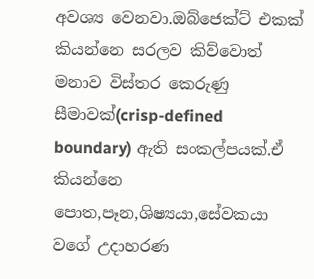අවශ්‍ය වෙනවා.ඔබ්ජෙක්ට් එකක් කියන්නෙ සරලව කිව්වොත් මනාව විස්තර කෙරුණු සීමාවක්(crisp-defined boundary) ඇති සංකල්පයක්.ඒ කියන්නෙ පොත,පෑන,ශිෂ්‍යයා,සේවකයා වගේ උදාහරණ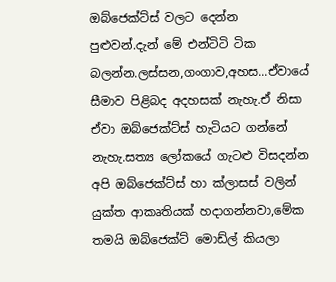ඔබ්ජෙක්ට්ස් වලට දෙන්න පුළුවන්.දැන් මේ එන්ටිටි ටික බලන්න.ලස්සන,ගංගාව,අහස...ඒවායේ සීමාව පිළිබද අදහසක් නැහැ.ඒ නිසා ඒවා ඔබ්ජෙක්ට්ස් හැටියට ගන්නේ නැහැ.සත්‍ය ලෝකයේ ගැටළු විසදන්න අපි ඔබ්ජෙක්ට්ස් හා ක්ලාසස් වලින් යුක්ත ආකෘතියක් හදාගන්නවා,මේක තමයි ඔබ්ජෙක්ට් මොඩ්ල් කියලා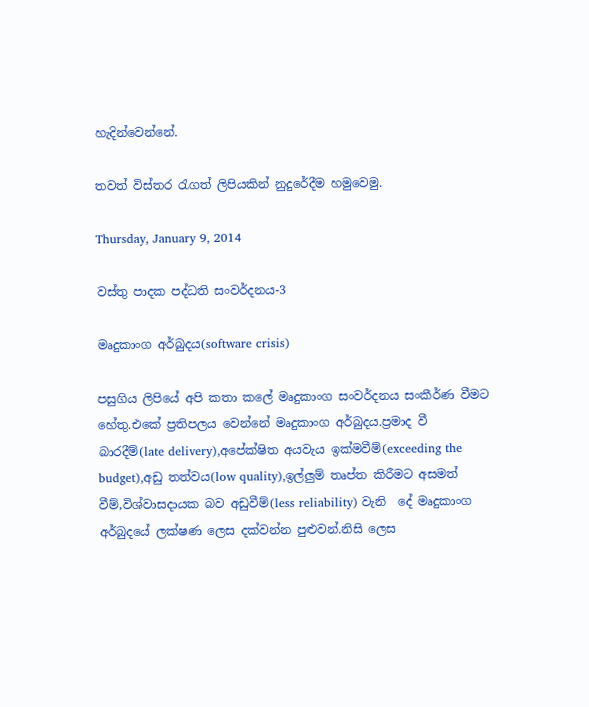හැදින්වෙන්නේ.

තවත් විස්තර රැගත් ලිපියකින් නුදුරේදීම හමුවෙමු.

Thursday, January 9, 2014

වස්තු පාදක පද්ධති සංවර්දනය-3

මෘදුකාංග අර්බුදය(software crisis)

පසුගිය ලිපියේ අපි කතා කලේ මෘදුකාංග සංවර්දනය සංකීර්ණ වීමට හේතු.එකේ ප්‍රතිපලය වෙන්නේ මෘදුකාංග අර්බුදය.ප්‍රමාද වී බාරදීම්(late delivery),අපේක්ෂිත අයවැය ඉක්මවීම්(exceeding the budget),අඩු තත්වය(low quality),ඉල්ලුම් තෘප්ත කිරීමට අසමත් වීම්,විශ්වාසදායක බව අඩුවීම්(less reliability) වැනි  දේ මෘදුකාංග අර්බුදයේ ලක්ෂණ ලෙස දක්වන්න පුළුවන්.නිසි ලෙස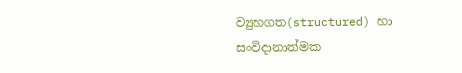ව්‍යුහගත(structured) හා සංවිදානාත්මක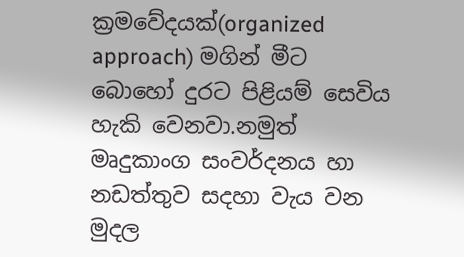ක්‍රමවේදයක්(organized approach) මගින් මීට බොහෝ දුරට පිළියම් සෙවිය හැකි වෙනවා.නමුත් මෘදුකාංග සංවර්දනය හා නඩත්තුව සදහා වැය වන මුදල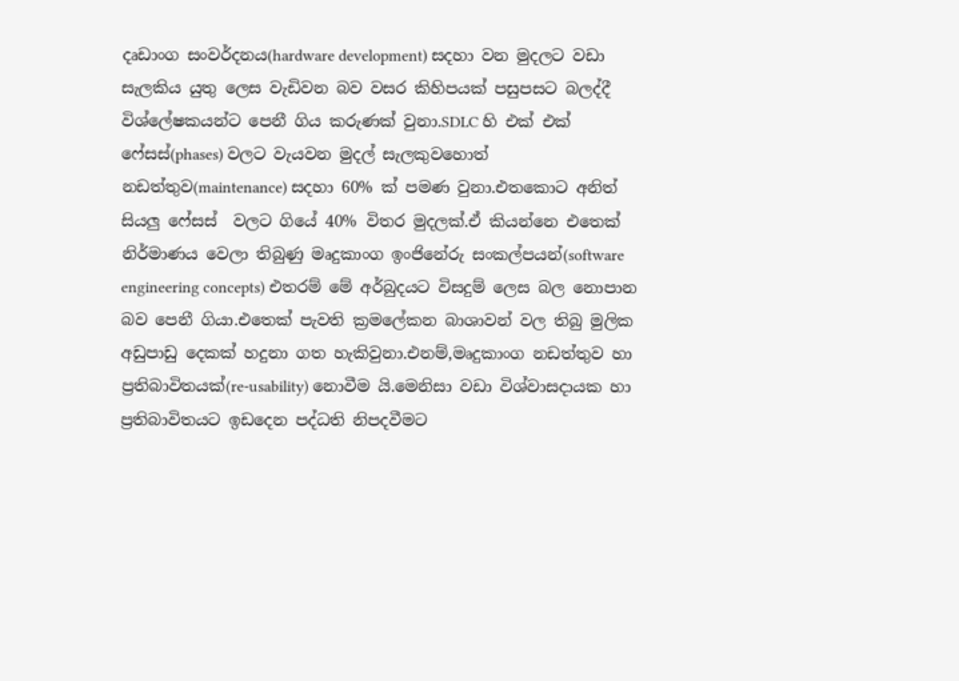දෘඩාංග සංවර්දනය(hardware development) සදහා වන මුදලට වඩා සැලකිය යුතු ලෙස වැඩිවන බව වසර කිහිපයක් පසුපසට බලද්දී විශ්ලේෂකයන්ට පෙනී ගිය කරුණක් වුනා.SDLC හි එක් එක් ෆේසස්(phases) වලට වැයවන මුදල් සැලකුවහොත් නඩත්තුව(maintenance) සදහා 60% ක් පමණ වුනා.එතකොට අනිත් සියලු ෆේසස්  වලට ගියේ 40% විතර මුදලක්.ඒ කියන්නෙ එතෙක් නිර්මාණය වෙලා තිබුණු මෘදුකාංග ඉංජිනේරු සංකල්පයන්(software engineering concepts) එතරම් මේ අර්බුදයට විසදුම් ලෙස බල නොපාන බව පෙනී ගියා.එතෙක් පැවති ක්‍රමලේකන බාශාවන් වල තිබු මුලික අඩුපාඩු දෙකක් හදුනා ගත හැකිවුනා.එනම්,මෘදුකාංග නඩත්තුව හා ප්‍රතිබාවිතයක්(re-usability) නොවීම යි.මෙනිසා වඩා විශ්වාසදායක හා ප්‍රතිබාවිතයට ඉඩදෙන පද්ධති නිපදවීමට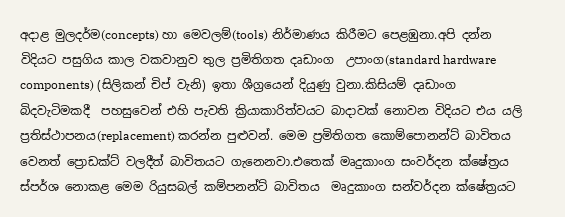අදාළ මුලදර්ම(concepts) හා මෙවලම්(tools) නිර්මාණය කිරීමට පෙළඹුනා.අපි දන්න විදියට පසුගිය කාල වකවානුව තුල ප්‍රමිතිගත දෘඩාංග  උපාංග(standard hardware components) (සිලිකන් චිප් වැනි) ඉතා ශීග්‍රයෙන් දියුණු වුනා.කිසියම් දෘඩාංග බිදවැටිමකදී  පහසුවෙන් එහි පැවති ක්‍රියාකාරිත්වයට බාදාවක් නොවන විදියට එය යලි ප්‍රතිස්ථාපනය(replacement) කරන්න පුළුවන්. මෙම ප්‍රමිතිගත කොම්පොනන්ට් බාවිතය වෙනත් ප්‍රොඩක්ට් වලදීත් බාවිතයට ගැනෙනවා.එතෙක් මෘදුකාංග සංවර්දන ක්ෂේත්‍රය  ස්පර්ශ නොකළ මෙම රියුසබල් කම්පනන්ට් බාවිතය  මෘදුකාංග සන්වර්දන ක්ෂේත්‍රයට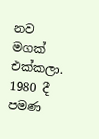නව මගක් එක්කලා. 1980 දී පමණ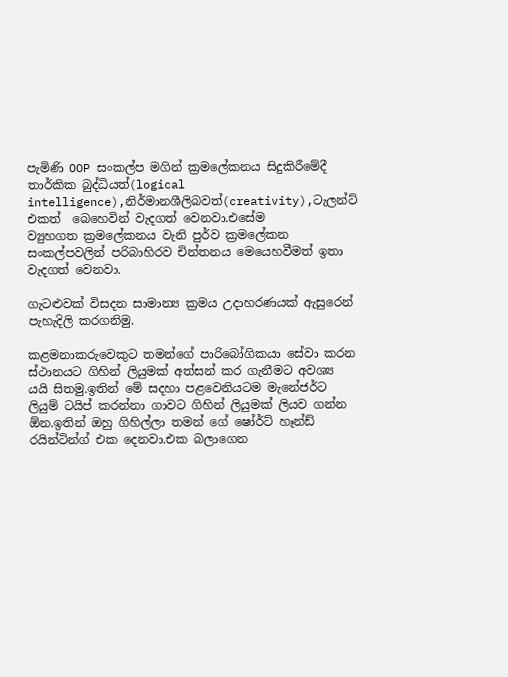පැමිණි OOP සංකල්ප මගින් ක්‍රමලේකනය සිදුකිරීමේදී තාර්කික බුද්ධියත්(logical intelligence),නිර්මානශීලිබවත්(creativity),ටැලන්ට් එකත්  බෙහෙවින් වැදගත් වෙනවා.එසේම
ව්‍යුහගත ක්‍රමලේකනය වැනි පුර්ව ක්‍රමලේකන සංකල්පවලින් පරිබාහිරව චින්තනය මෙයෙහවීමත් ඉතා වැදගත් වෙනවා.

ගැටළුවක් විසදන සාමාන්‍ය ක්‍රමය උදාහරණයක් ඇසුරෙන් පැහැදිලි කරගනිමු.

කළමනාකරුවෙකුට තමන්ගේ පාරිබෝගිකයා සේවා කරන ස්ථානයට ගිහින් ලියුමක් අත්සන් කර ගැනීමට අවශ්‍ය යයි සිතමු.ඉතින් මේ සදහා පළවෙනියටම මැනේජර්ට ලියුම් ටයිප් කරන්නා ගාවට ගිහින් ලියුමක් ලියව ගන්න ඕන.ඉතින් ඔහු ගිහිල්ලා තමන් ගේ ෂෝර්ට් හෑන්ඩ් රයින්ටින්ග් එක දෙනවා.එක බලාගෙන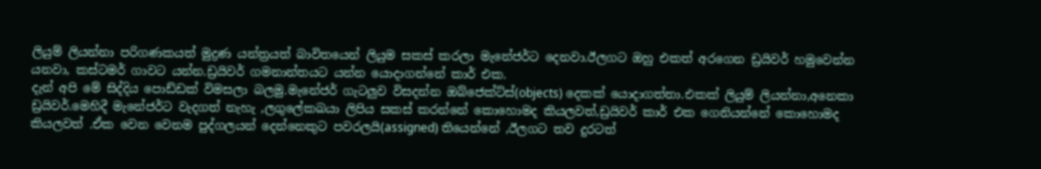ලියුම් ලියන්නා පරිගණකයත් මුද්‍රණ යන්ත්‍රයත් බාවිතයෙන් ලියුම සකස් කරලා මැනේජර්ට දෙනවා.ඊලගට ඔහු එකත් අරගෙන ඩ්‍රයිවර් හමුවෙන්න යනවා, කස්ටමර් ගාවට යන්න.ඩ්‍රයිවර් ගමනාන්තයට යන්න යොදාගන්නේ කාර් එක.
දැන් අපි මේ සිද්දිය පොඩ්ඩක් විමසලා බලමු.මැනේජර් ගැටලුව විසදන්න ඔබ්ජෙක්ට්ස්(objects) දෙකක් යොදාගත්තා.එකක් ලියුම් ලියන්නා,අනෙකා ඩ්‍රයිවර්.මෙහිදී මැනේජර්ට වැදගත් නැහැ ,ලගුලේකඛයා ලිපිය සකස් කරන්නේ කොහොමද කියලවත්,ඩ්‍රයිවර් කාර් එක ගෙනියන්නේ කොහොමද කියලවත් .ඒක වෙන වෙනම පුද්ගලයන් දෙන්නෙකුට පවරලයි(assigned) තියෙන්නේ ,ඊලගට තව දුරටත්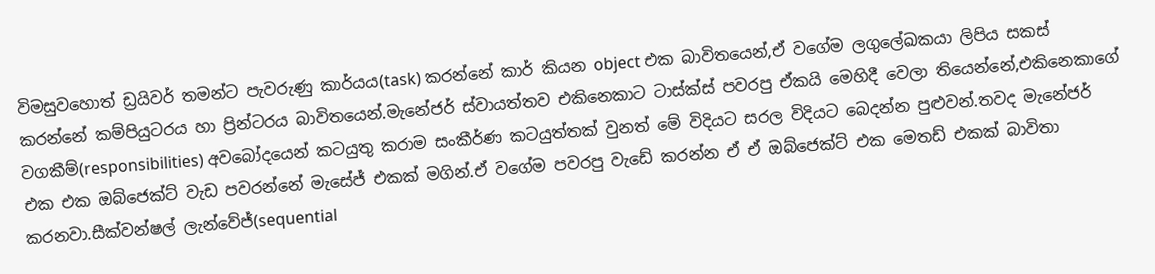විමසුවහොත් ඩ්‍රයිවර් තමන්ට පැවරුණු කාර්යය(task) කරන්නේ කාර් කියන object එක බාවිතයෙන්,ඒ වගේම ලගුලේඛකයා ලිපිය සකස් කරන්නේ කම්පියුටරය හා ප්‍රින්ටරය බාවිතයෙන්.මැනේජර් ස්වායත්තව එකිනෙකාට ටාස්ක්ස් පවරපු ඒකයි මෙහිදී වෙලා තියෙන්නේ,එකිනෙකාගේ වගකීම්(responsibilities) අවබෝදයෙන් කටයුතු කරාම සංකීර්ණ කටයුත්තක් වුනත් මේ විදියට සරල විදියට බෙදන්න පුළුවන්.තවද මැනේජර් එක එක ඔබ්ජෙක්ට් වැඩ පවරන්නේ මැසේජ් එකක් මගින්.ඒ වගේම පවරපු වැඩේ කරන්න ඒ ඒ ඔබ්ජෙක්ට් එක මෙතඩ් එකක් බාවිතා කරනවා.සීක්වන්ෂල් ලැන්වේජ්(sequential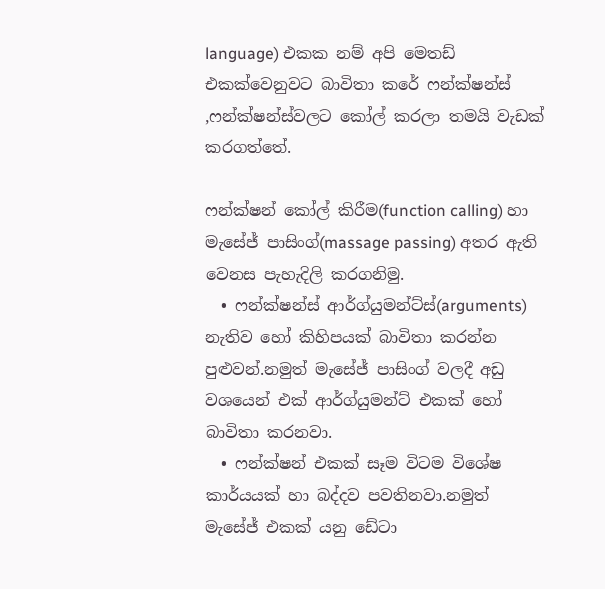language) එකක නම් අපි මෙතඩ් එකක්වෙනුවට බාවිතා කරේ ෆන්ක්ෂන්ස් ,ෆන්ක්ෂන්ස්වලට කෝල් කරලා තමයි වැඩක් කරගත්තේ.

ෆන්ක්ෂන් කෝල් කිරීම(function calling) හා මැසේජ් පාසිංග්(massage passing) අතර ඇති වෙනස පැහැදිලි කරගනිමු.
  • ෆන්ක්ෂන්ස් ආර්ග්යුමන්ට්ස්(arguments) නැතිව හෝ කිහිපයක් බාවිතා කරන්න පුළුවන්.නමුත් මැසේජ් පාසිංග් වලදී අඩු වශයෙන් එක් ආර්ග්යුමන්ට් එකක් හෝ බාවිතා කරනවා.
  • ෆන්ක්ෂන් එකක් සෑම විටම විශේෂ කාර්යයක් හා බද්දව පවතිනවා.නමුත් මැසේජ් එකක් යනු ඩේටා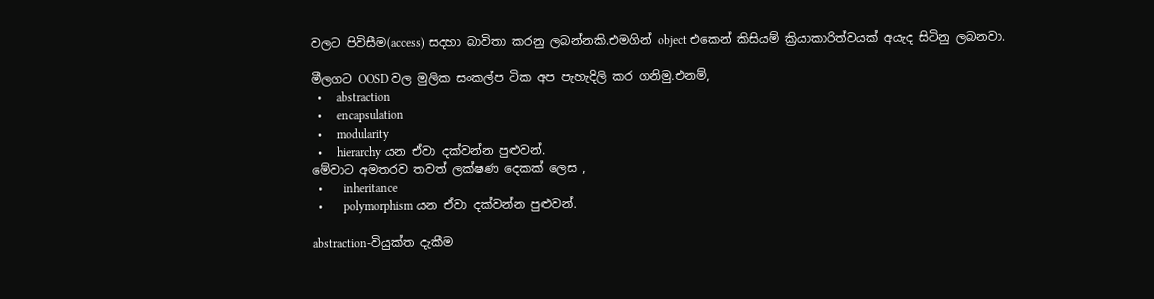වලට පිවිසීම(access) සදහා බාවිතා කරනු ලබන්නකි.එමගින් object එකෙන් කිසියම් ක්‍රියාකාරිත්වයක් අයැද සිටිනු ලබනවා.

මීලගට OOSD වල මුලික සංකල්ප ටික අප පැහැදිලි කර ගනිමු.එනම්,
  •     abstraction
  •     encapsulation
  •     modularity
  •     hierarchy යන ඒවා දක්වන්න පුළුවන්.
මේවාට අමතරව තවත් ලක්ෂණ දෙකක් ලෙස ,
  •       inheritance
  •       polymorphism යන ඒවා දක්වන්න පුළුවන්.

abstraction-වියුක්ත දැකීම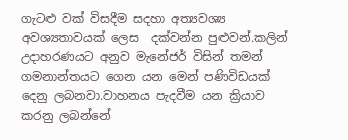ගැටළු වක් විසදීම සදහා අත්‍යවශ්‍ය අවශ්‍යතාවයක් ලෙස  දක්වන්න පුළුවන්.කලින් උදාහරණයට අනුව මැනේජර් විසින් තමන් ගමනාන්තයට ගෙන යන මෙන් පණිවිඩයක් දෙනු ලබනවා.වාහනය පැදවීම යන ක්‍රියාව කරනු ලබන්නේ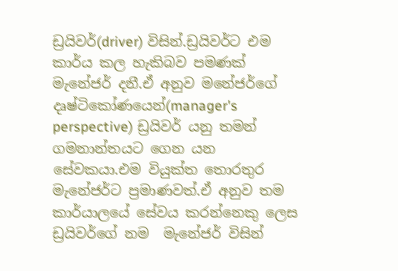ඩ්‍රයිවර්(driver) විසින්.ඩ්‍රයිවර්ට එම කාර්ය කල හැකිබව පමණක් මැනේජර් දනී.ඒ අනුව මනේජර්ගේ දෘෂ්ටිකෝණයෙන්(manager's perspective) ඩ්‍රයිවර් යනු තමන් ගමනාන්තයට ගෙන යන සේවකයා.එම වියුක්ත තොරතුර මැනේජර්ට ප්‍රමාණවත්.ඒ අනුව තම කාර්යාලයේ සේවය කරන්නෙකු ලෙස ඩ්‍රයිවර්ගේ නම  මැනේජර් විසින්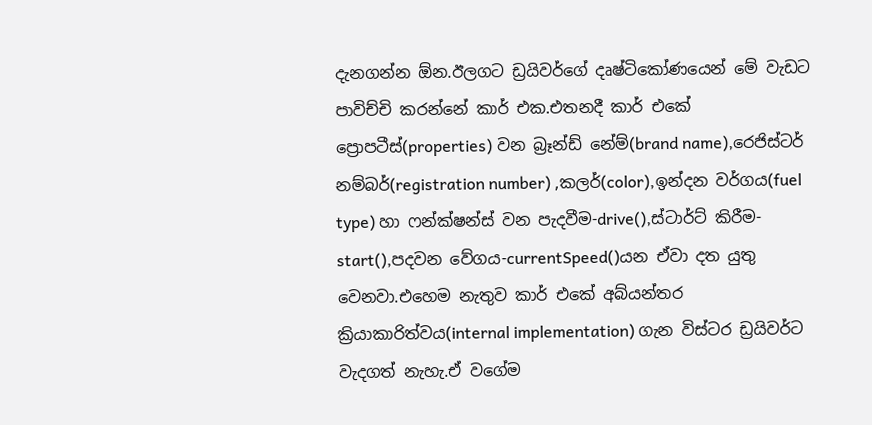දැනගන්න ඕන.ඊලගට ඩ්‍රයිවර්ගේ දෘෂ්ටිකෝණයෙන් මේ වැඩට පාවිච්චි කරන්නේ කාර් එක.එතනදී කාර් එකේ ප්‍රොපටීස්(properties) වන බ්‍රෑන්ඩ් නේම්(brand name),රෙජිස්ටර් නම්බර්(registration number) ,කලර්(color),ඉන්දන වර්ගය(fuel type) හා ෆන්ක්ෂන්ස් වන පැදවීම-drive(),ස්ටාර්ට් කිරීම-start(),පදවන වේගය-currentSpeed()යන ඒවා දත යුතු වෙනවා.එහෙම නැතුව කාර් එකේ අබ්යන්තර ක්‍රියාකාරිත්වය(internal implementation) ගැන විස්ටර ඩ්‍රයිවර්ට වැදගත් නැහැ.ඒ වගේම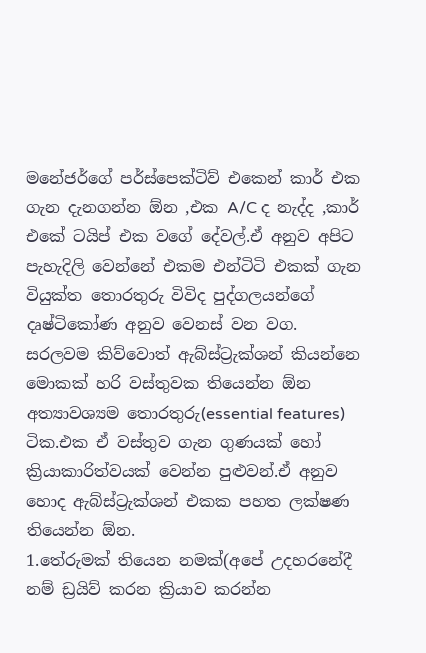මනේජර්ගේ පර්ස්පෙක්ටිව් එකෙන් කාර් එක ගැන දැනගන්න ඕන ,එක A/C ද නැද්ද ,කාර් එකේ ටයිප් එක වගේ දේවල්.ඒ අනුව අපිට පැහැදිලි වෙන්නේ එකම එන්ටිටි එකක් ගැන වියුක්ත තොරතුරු විවිද පුද්ගලයන්ගේ දෘෂ්ටිකෝණ අනුව වෙනස් වන වග.
සරලවම කිව්වොත් ඇබ්ස්ට්‍රැක්ශන් කියන්නෙ මොකක් හරි වස්තුවක තියෙන්න ඕන අත්‍යාවශ්‍යම තොරතුරු(essential features) ටික.එක ඒ වස්තුව ගැන ගුණයක් හෝ ක්‍රියාකාරිත්වයක් වෙන්න පුළුවන්.ඒ අනුව හොද ඇබ්ස්ට්‍රැක්ශන් එකක පහත ලක්ෂණ තියෙන්න ඕන.
1.තේරුමක් තියෙන නමක්(අපේ උදහරනේදී නම් ඩ්‍රයිව් කරන ක්‍රියාව කරන්න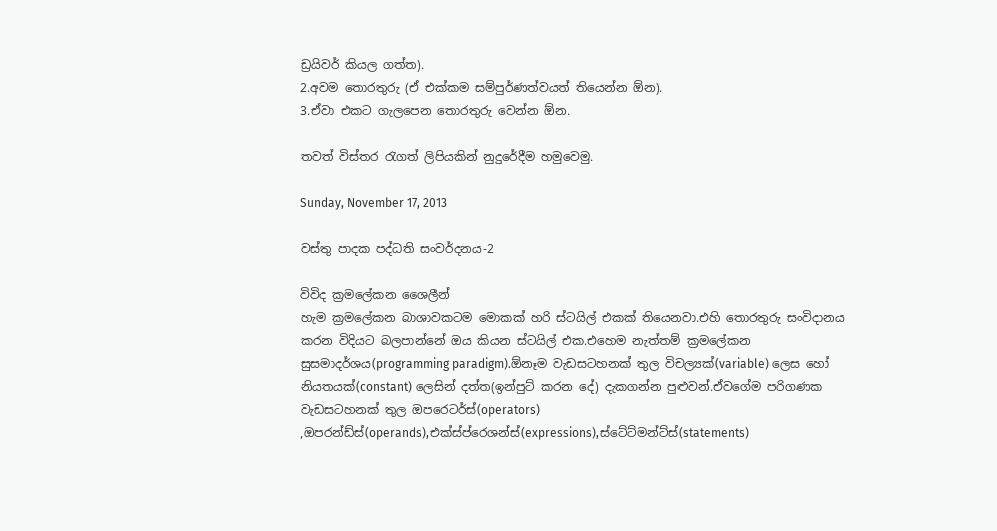ඩ්‍රයිවර් කියල ගත්ත).
2.අවම තොරතුරු (ඒ එක්කම සම්පුර්ණත්වයත් තියෙන්න ඕන).
3.ඒවා එකට ගැලපෙන තොරතුරු වෙන්න ඕන.

තවත් විස්තර රැගත් ලිපියකින් නුදුරේදීම හමුවෙමු.

Sunday, November 17, 2013

වස්තු පාදක පද්ධති සංවර්දනය-2

විවිද ක්‍රමලේකන ශෛලීන්
හැම ක්‍රමලේකන බාශාවකටම මොකක් හරි ස්ටයිල් එකක් තියෙනවා.එහි තොරතුරු සංවිදානය  කරන විදියට බලපාන්නේ ඔය කියන ස්ටයිල් එක.එහෙම නැත්තම් ක්‍රමලේකන සුසමාදර්ශය(programming paradigm).ඕනෑම වැඩසටහනක් තුල විචල්‍යක්(variable) ලෙස හෝ නියතයක්(constant) ලෙසින් දත්ත(ඉන්පුට් කරන දේ) දැකගන්න පුළුවන්.ඒවගේම පරිගණක වැඩසටහනක් තුල ඔපරෙටර්ස්(operators) ,ඔපරන්ඩ්ස්(operands),එක්ස්ප්රෙශන්ස්(expressions),ස්ටේට්මන්ට්ස්(statements)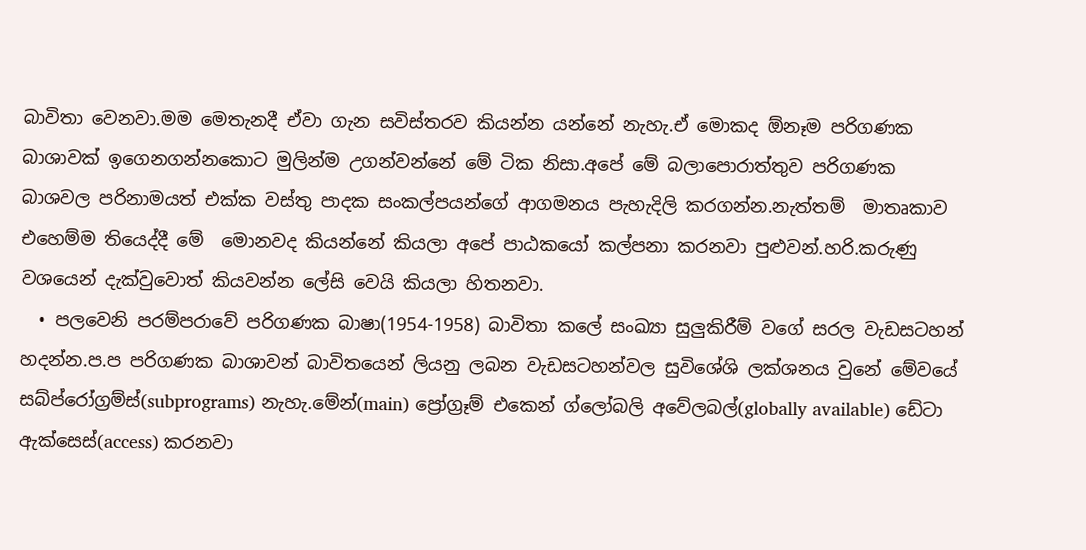බාවිතා වෙනවා.මම මෙතැනදී ඒවා ගැන සවිස්තරව කියන්න යන්නේ නැහැ.ඒ මොකද ඕනෑම පරිගණක බාශාවක් ඉගෙනගන්නකොට මුලින්ම උගන්වන්නේ මේ ටික නිසා.අපේ මේ බලාපොරාත්තුව පරිගණක බාශවල පරිනාමයත් එක්ක වස්තු පාදක සංකල්පයන්ගේ ආගමනය පැහැදිලි කරගන්න.නැත්තම්  මාතෘකාව එහෙම්ම තියෙද්දී මේ  මොනවද කියන්නේ කියලා අපේ පාඨකයෝ කල්පනා කරනවා පුළුවන්.හරි.කරුණු වශයෙන් දැක්වුවොත් කියවන්න ලේසි වෙයි කියලා හිතනවා.
  • පලවෙනි පරම්පරාවේ පරිගණක බාෂා(1954-1958) බාවිතා කලේ සංඛ්‍යා සුලුකිරීම් වගේ සරල වැඩසටහන් හදන්න.ප.ප පරිගණක බාශාවන් බාවිතයෙන් ලියනු ලබන වැඩසටහන්වල සුවිශේශි ලක්ශනය වුනේ මේවයේ සබ්ප්රෝග්‍රම්ස්(subprograms) නැහැ.මේන්(main) ප්‍රෝග්‍රෑම් එකෙන් ග්ලෝබලි අවේලබල්(globally available) ඩේටා ඇක්සෙස්(access) කරනවා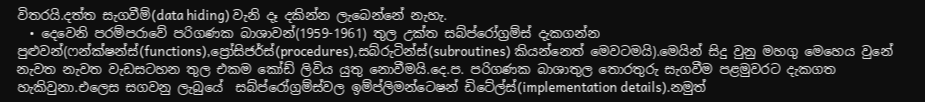විතරයි.දත්ත සැගවීම්(data hiding) වැනි දෑ දකින්න ලැබෙන්නේ නැහැ.
  • දෙවෙනි පරම්පරාවේ පරිගණක බාශාවන්(1959-1961) තුල උක්ත සබ්ප්රෝග්‍රම්ස් දැකගන්න පුළුවන්(ෆන්ක්ෂන්ස්(functions),ප්‍රෝසිජර්ස්(procedures),සබ්රුටින්ස්(subroutines) කියන්නෙත් මෙවටමයි).මෙයින් සිදු වුනු මහගු මෙහෙය වුනේ නැවත නැවත වැඩසටහන තුල එකම කෝඩ් ලිවිය යුතු නොවීමයි.දෙ.ප. පරිගණක බාශාතුල තොරතුරු සැගවීම පළමුවරට දැකගත හැකිවුනා.එලෙස සගවනු ලැබුයේ  සබ්ප්රෝග්‍රම්ස්වල ඉම්ප්ලිමන්ටෙෂන් ඩිටේල්ස්(implementation details).නමුත්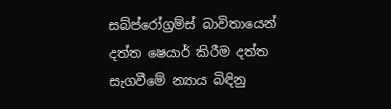සබ්ප්රෝග්‍රම්ස් බාවිතායෙන් දත්ත ෂෙයාර් කිරීම දත්ත සැගවීමේ න්‍යාය බිඳිනු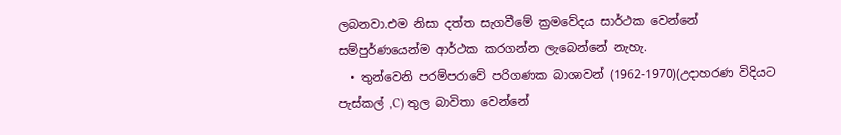ලබනවා.එම නිසා දත්ත සැගවීමේ ක්‍රමවේදය සාර්ථක වෙන්නේ සම්පුර්ණයෙන්ම ආර්ථක කරගන්න ලැබෙන්නේ නැහැ.
  • තුන්වෙනි පරම්පරාවේ පරිගණක බාශාවන් (1962-1970)(උදාහරණ විදියට පැස්කල් ,C) තුල බාවිතා වෙන්නේ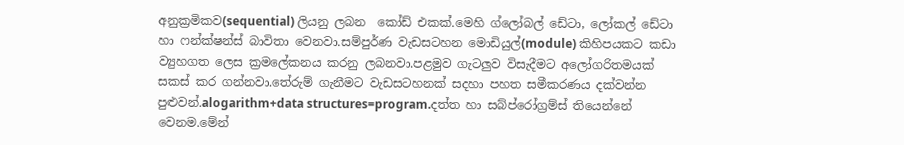අනුක්‍රමිකව(sequential) ලියනු ලබන  කෝඩ් එකක්.මෙහි ග්ලෝබල් ඩේටා, ලෝකල් ඩේටා හා ෆන්ක්ෂන්ස් බාවිතා වෙනවා.සම්පුර්ණ වැඩසටහන මොඩියුල්(module) කිහිපයකට කඩා ව්‍යුහගත ලෙස ක්‍රමලේකනය කරනු ලබනවා.පළමුව ගැටලුව විසැදීමට අලෝගරිතමයක් සකස් කර ගන්නවා.තේරුම් ගැනීමට වැඩසටහනක් සදහා පහත සමීකරණය දක්වන්න පුළුවන්.alogarithm+data structures=program.දත්ත හා සබ්ප්රෝග්‍රම්ස් තියෙන්නේ වෙනම.මේන්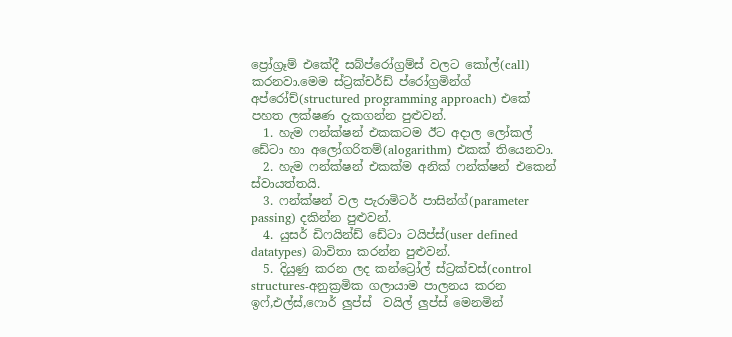ප්‍රෝග්‍රෑම් එකේදී සබ්ප්රෝග්‍රම්ස් වලට කෝල්(call) කරනවා.මෙම ස්ට්‍රක්චර්ඩ් ප්රෝග්‍රමින්ග් අප්රෝච්(structured programming approach) එකේ පහත ලක්ෂණ දැකගන්න පුළුවන්.
  1. හැම ෆන්ක්ෂන් එකකටම ඊට අදාල ලෝකල් ඩේටා හා අලෝගරිතම්(alogarithm) එකක් තියෙනවා.
  2. හැම ෆන්ක්ෂන් එකක්ම අනික් ෆන්ක්ෂන් එකෙන්  ස්වායත්තයි.
  3. ෆන්ක්ෂන් වල පැරාමිටර් පාසින්ග්(parameter passing) දකින්න පුළුවන්.
  4. යුසර් ඩිෆයින්ඩ් ඩේටා ටයිප්ස්(user defined datatypes) බාවිතා කරන්න පුළුවන්.
  5. දියුණු කරන ලද කන්ට්‍රෝල් ස්ට්‍රක්චස්(control structures-අනුක්‍රමික ගලායාම පාලනය කරන ඉෆ්,එල්ස්,ෆොර් ලුප්ස්  වයිල් ලුප්ස් මෙනමින්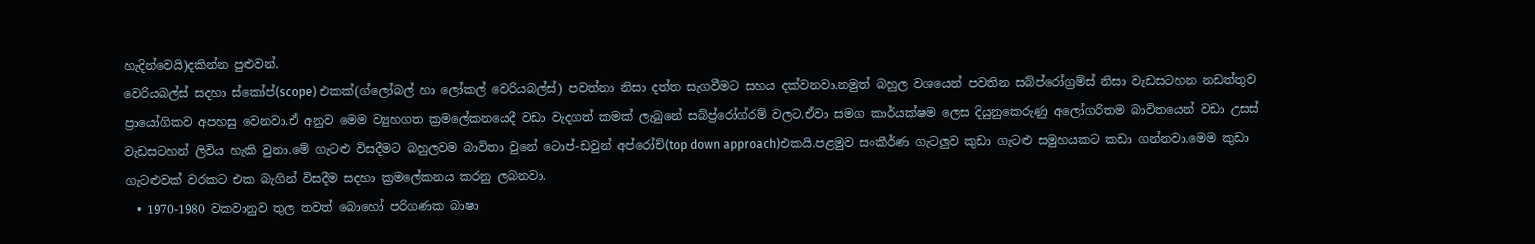හැදින්වෙයි)දකින්න පුළුවන්.
වෙරියබල්ස් සදහා ස්කෝප්(scope) එකක්(ග්ලෝබල් හා ලෝකල් වෙරියබල්ස්) පවත්නා නිසා දත්ත සැගවීමට සහය දක්වනවා.නමුත් බහුල වශයෙන් පවතින සබ්ප්රෝග්‍රම්ස් නිසා වැඩසටහන නඩත්තුව ප්‍රායෝගිකව අපහසු වෙනවා.ඒ අනුව මෙම ව්‍යුහගත ක්‍රමලේකනයෙදී වඩා වැදගත් කමක් ලැබුනේ සබ්ප්‍ර්රෝග්රම් වලට.ඒවා සමග කාර්යක්ෂම ලෙස දියුනුකෙරුණු අලෝගරිතම බාවිතයෙන් වඩා උසස් වැඩසටහන් ලිවිය හැකි වුනා.මේ ගැටළු විසදීමට බහුලවම බාවිතා වුනේ ටොප්-ඩවුන් අප්රෝච්(top down approach)එකයි.පළමුව සංකීර්ණ ගැටලුව කුඩා ගැටළු සමුහයකට කඩා ගන්නවා.මෙම කුඩා ගැටළුවක් වරකට එක බැගින් විසදීම සදහා ක්‍රමලේකනය කරනු ලබනවා.
  • 1970-1980 වකවානුව තුල තවත් බොහෝ පරිගණක බාෂා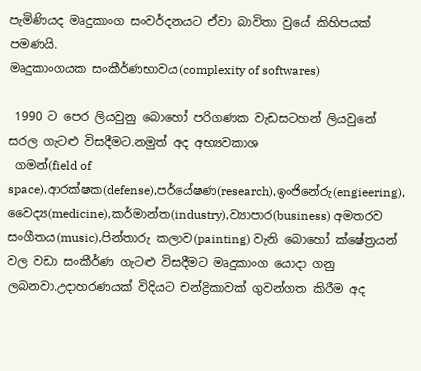පැමිණියද මෘදුකාංග සංවර්දනයට ඒවා බාවිතා වුයේ කිහිපයක් පමණයි.
මෘදුකාංගයක සංකීර්ණභාවය(complexity of softwares)

 1990 ට පෙර ලියවුනු බොහෝ පරිගණක වැඩසටහන් ලියවුනේ සරල ගැටළු විසදීමට.නමුත් අද අභ්‍යවකාශ
 ගමන්(field of space),ආරක්ෂක(defense),පර්යේෂණ(research),ඉංජිනේරු(engieering),
වෛද්‍ය(medicine),කර්මාන්ත(industry),ව්‍යාපාර(business) අමතරව සංගීතය(music),පින්තාරු කලාව(painting) වැනි බොහෝ ක්ෂේත්‍රයන් වල වඩා සංකීර්ණ ගැටළු විසදීමට මෘදුකාංග යොදා ගනු ලබනවා.උදාහරණයක් විදියට චන්ද්‍රිකාවක් ගුවන්ගත කිරීම අද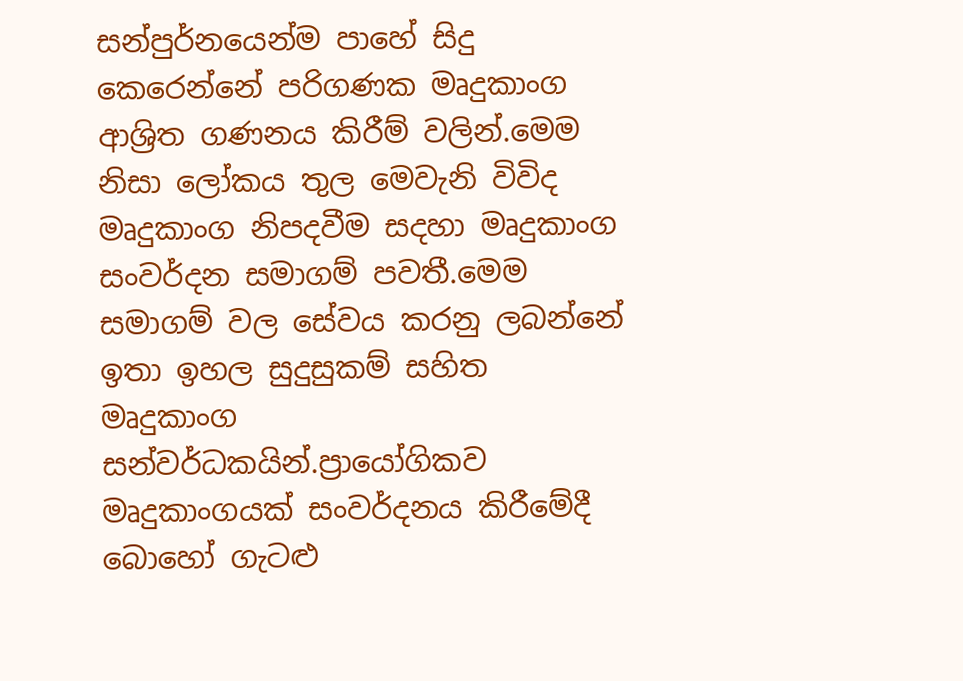සන්පුර්නයෙන්ම පාහේ සිදු කෙරෙන්නේ පරිගණක මෘදුකාංග ආශ්‍රිත ගණනය කිරීම් වලින්.මෙම නිසා ලෝකය තුල මෙවැනි විවිද මෘදුකාංග නිපදවීම සදහා මෘදුකාංග සංවර්දන සමාගම් පවතී.මෙම සමාගම් වල සේවය කරනු ලබන්නේ ඉතා ඉහල සුදුසුකම් සහිත  මෘදුකාංග සන්වර්ධකයින්.ප්‍රායෝගිකව මෘදුකාංගයක් සංවර්දනය කිරීමේදී බොහෝ ගැටළු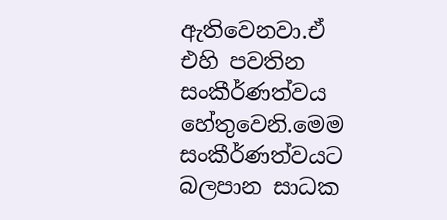ඇතිවෙනවා.ඒ එහි පවතින සංකීර්ණත්වය හේතුවෙනි.මෙම සංකීර්ණත්වයට බලපාන සාධක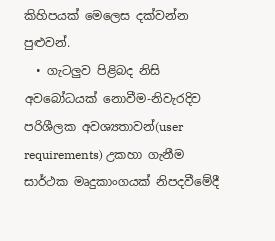කිහිපයක් මෙලෙස දක්වන්න පුළුවන්.
  • ගැටලුව පිළිබද නිසි අවබෝධයක් නොවීම-නිවැරදිව පරිශීලක අවශ්‍යතාවන්(user requirements) උකහා ගැනීම සාර්ථක මෘදුකාංගයක් නිපදවීමේදී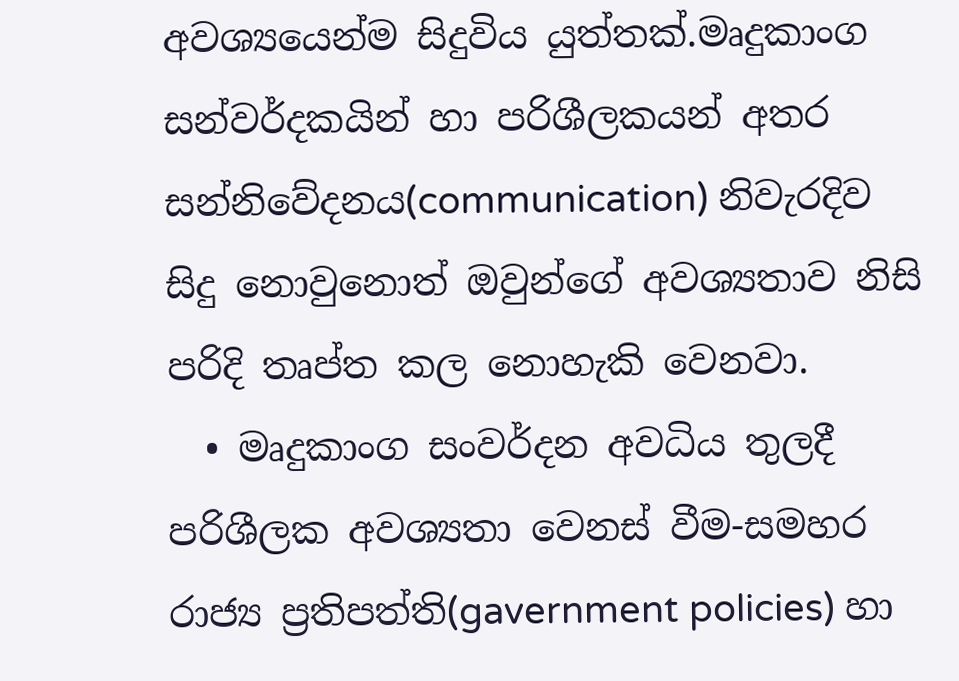අවශ්‍යයෙන්ම සිදුවිය යුත්තක්.මෘදුකාංග සන්වර්දකයින් හා පරිශීලකයන් අතර සන්නිවේදනය(communication) නිවැරදිව සිදු නොවුනොත් ඔවුන්ගේ අවශ්‍යතාව නිසි පරිදි තෘප්ත කල නොහැකි වෙනවා.
  • මෘදුකාංග සංවර්දන අවධිය තුලදී පරිශීලක අවශ්‍යතා වෙනස් වීම-සමහර රාජ්‍ය ප්‍රතිපත්ති(gavernment policies) හා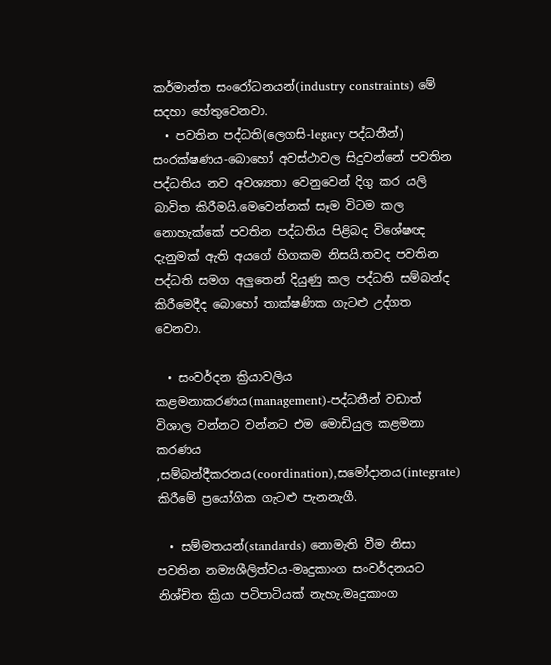කර්මාන්ත සංරෝධනයන්(industry constraints) මේ සදහා හේතුවෙනවා.
  • පවතින පද්ධති(ලෙගසි-legacy පද්ධතීන්) සංරක්ෂණය-බොහෝ අවස්ථාවල සිදුවන්නේ පවතින පද්ධතිය නව අවශ්‍යතා වෙනුවෙන් දිගු කර යලි බාවිත කිරීමයි.මෙවෙන්නක් සෑම විටම කල නොහැක්කේ පවතින පද්ධතිය පිළිබද විශේෂඥ දැනුමක් ඇති අයගේ හිගකම නිසයි.තවද පවතින පද්ධති සමග අලුතෙන් දියුණු කල පද්ධති සම්බන්ද කිරීමෙදීද බොහෝ තාක්ෂණික ගැටළු උද්ගත වෙනවා.

  • සංවර්දන ක්‍රියාවලිය කළමනාකරණය(management)-පද්ධතීන් වඩාත් විශාල වන්නට වන්නට එම මොඩියුල කළමනා කරණය ,සම්බන්දීකරනය(coordination),සමෝදානය(integrate) කිරීමේ ප්‍රයෝගික ගැටළු පැනනැගී.

  • සම්මතයන්(standards) නොමැති වීම නිසා පවතින නම්‍යශීලිත්වය-මෘදුකාංග සංවර්දනයට නිශ්චිත ක්‍රියා පටිපාටියක් නැහැ.මෘදුකාංග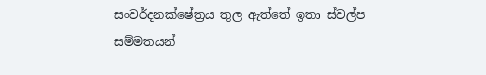සංවර්දනක්ෂේත්‍රය තුල ඇත්තේ ඉතා ස්වල්ප සම්මතයන්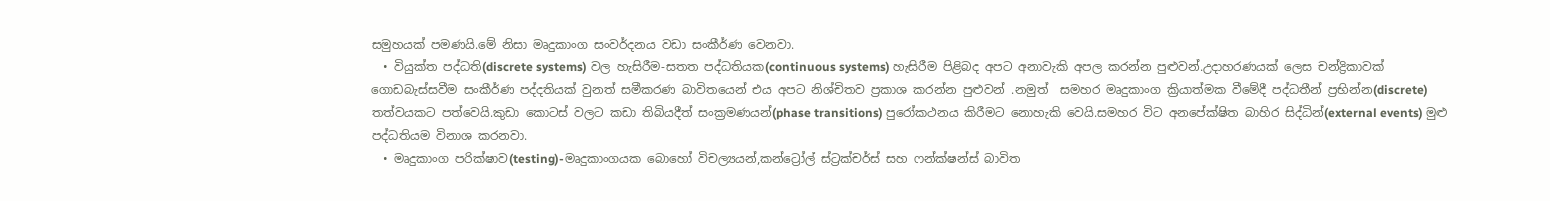සමුහයක් පමණයි.මේ නිසා මෘදුකාංග සංවර්දනය වඩා සංකීර්ණ වෙනවා.
  • වියුක්ත පද්ධති(discrete systems) වල හැසිරීම-සතත පද්ධතියක(continuous systems) හැසිරීම පිළිබද අපට අනාවැකි අපල කරන්න පුළුවන්.උදාහරණයක් ලෙස චන්ද්‍රිකාවක් ගොඩබැස්සවීම සංකීර්ණ පද්දතියක් වුනත් සමීකරණ බාවිතයෙන් එය අපට නිශ්චිතව ප්‍රකාශ කරන්න පුළුවන් .නමුත්  සමහර මෘදුකාංග ක්‍රියාත්මක වීමේදී පද්ධතීන් ප්‍රභින්න(discrete) තත්වයකට පත්වෙයි.කුඩා කොටස් වලට කඩා තිබියදීත් සංක්‍රමණයන්(phase transitions) පුරෝකථනය කිරීමට නොහැකි වෙයි.සමහර විට අනපේක්ෂිත බාහිර සිද්ධින්(external events) මුළු පද්ධතියම විනාශ කරනවා.
  • මෘදුකාංග පරික්ෂාව(testing)-මෘදුකාංගයක බොහෝ විචල්‍යයන්,කන්ට්‍රෝල් ස්ට්‍රක්චර්ස් සහ ෆන්ක්ෂන්ස් බාවිත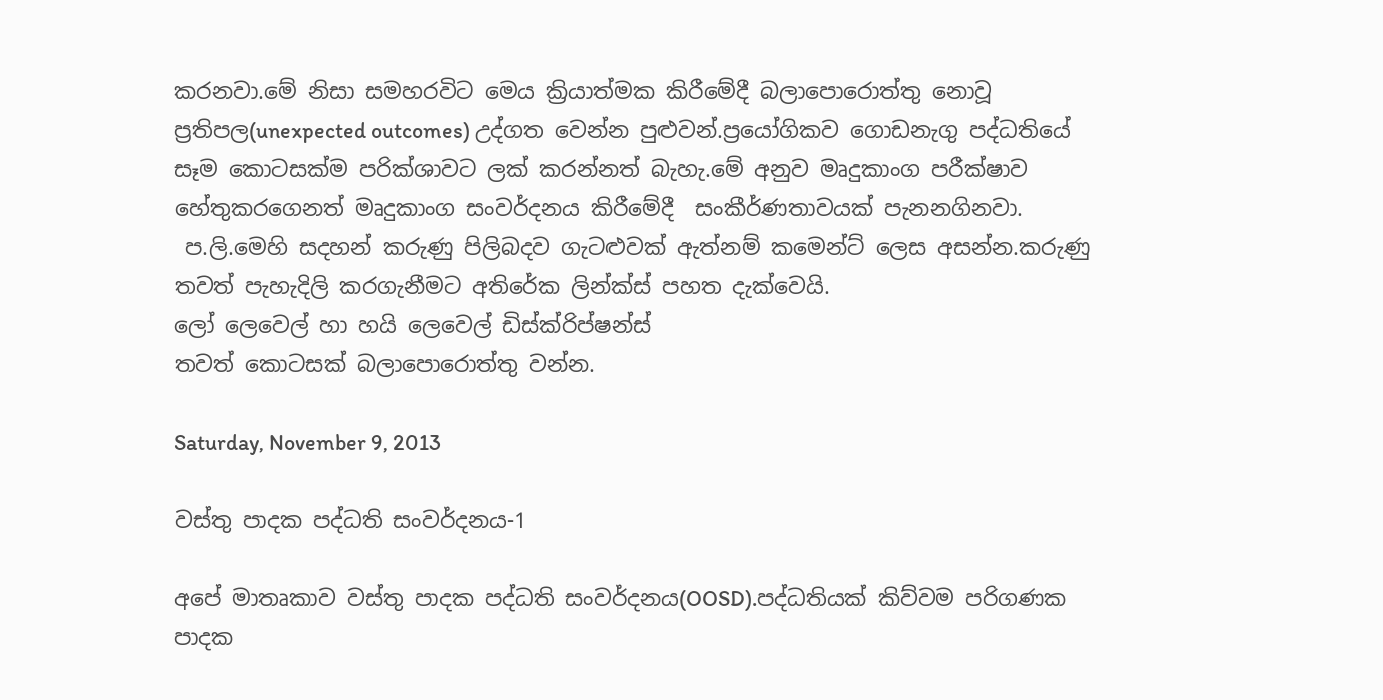කරනවා.මේ නිසා සමහරවිට මෙය ක්‍රියාත්මක කිරීමේදී බලාපොරොත්තු නොවූ ප්‍රතිපල(unexpected outcomes) උද්ගත වෙන්න පුළුවන්.ප්‍රයෝගිකව ගොඩනැගු පද්ධතියේ සෑම කොටසක්ම පරික්ශාවට ලක් කරන්නත් බැහැ.මේ අනුව මෘදුකාංග පරීක්ෂාව හේතුකරගෙනත් මෘදුකාංග සංවර්දනය කිරීමේදී  සංකීර්ණතාවයක් පැනනගිනවා.
 ප.ලි.මෙහි සදහන් කරුණු පිලිබදව ගැටළුවක් ඇත්නම් කමෙන්ට් ලෙස අසන්න.කරුණු තවත් පැහැදිලි කරගැනීමට අතිරේක ලින්ක්ස් පහත දැක්වෙයි.
ලෝ ලෙවෙල් හා හයි ලෙවෙල් ඩිස්ක්රිප්ෂන්ස්
තවත් කොටසක් බලාපොරොත්තු වන්න.

Saturday, November 9, 2013

වස්තු පාදක පද්ධති සංවර්දනය-1

අපේ මාතෘකාව වස්තු පාදක පද්ධති සංවර්දනය(OOSD).පද්ධතියක් කිව්වම පරිගණක පාදක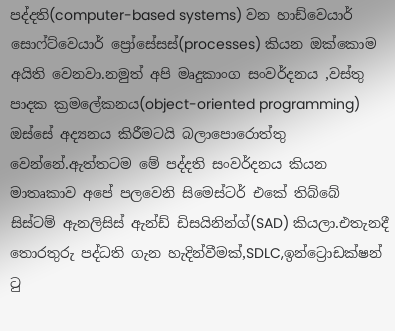පද්දති(computer-based systems) වන හාඩ්වෙයාර් සොෆ්ට්වෙයාර් ප්‍රෝසේසස්(processes) කියන ඔක්කොම අයිති වෙනවා.නමුත් අපි මෘදුකාංග සංවර්දනය ,වස්තු පාදක ක්‍රමලේකනය(object-oriented programming) ඔස්සේ අද්‍යනය කිරීමටයි බලාපොරොත්තු වෙන්නේ.ඇත්තටම මේ පද්දති සංවර්දනය කියන මාතෘකාව අපේ පලවෙනි සිමෙස්ටර් එකේ තිබ්බේ සිස්ටම් ඇනලිසිස් ඇන්ඩ් ඩිසයිනින්ග්(SAD) කියලා.එතැනදී තොරතුරු පද්ධති ගැන හැදින්වීමක්,SDLC,ඉන්ට්‍රොඩක්ෂන් ටු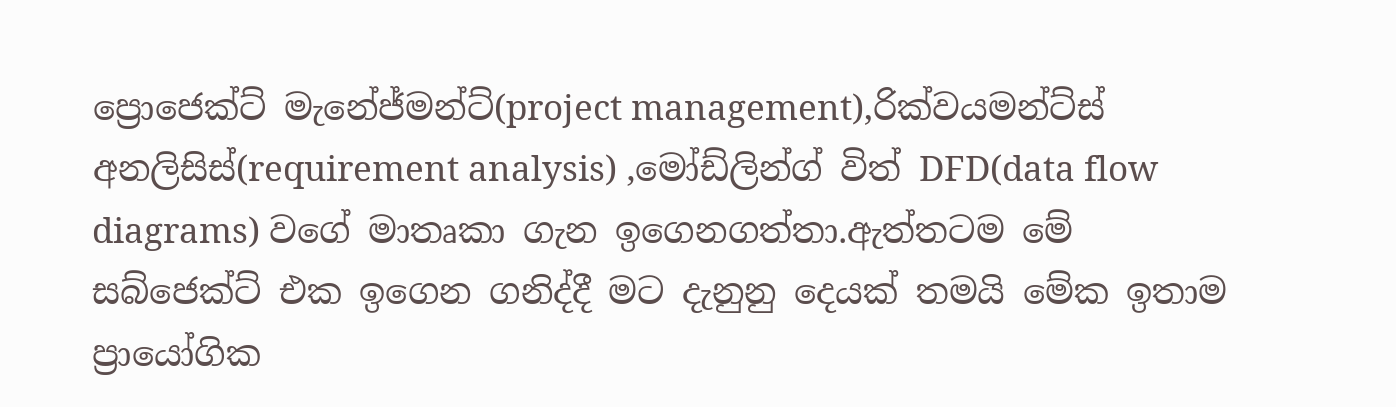ප්‍රොජෙක්ට් මැනේජ්මන්ට්(project management),රික්වයමන්ට්ස් අනලිසිස්(requirement analysis) ,මෝඩ්ලින්ග් විත් DFD(data flow diagrams) වගේ මාතෘකා ගැන ඉගෙනගත්තා.ඇත්තටම මේ සබ්ජෙක්ට් එක ඉගෙන ගනිද්දී මට දැනුනු දෙයක් තමයි මේක ඉතාම ප්‍රායෝගික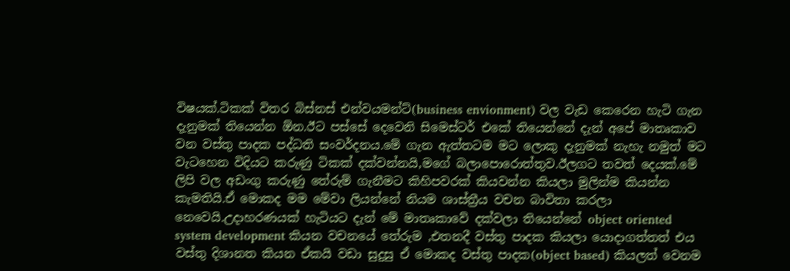විෂයක්.ටිකක් විතර බිස්නස් එන්වයමන්ට්(business envionment) වල වැඩ කෙරෙන හැටි ගැන දැනුමක් තියෙන්න ඕන.ඊට පස්සේ දෙවෙනි සිමෙස්ටර් එකේ තියෙන්නේ දැන් අපේ මාතෘකාව වන වස්තු පාදක පද්ධති සංවර්දනය.මේ ගැන ඇත්තටම මට ලොකු දැනුමක් නැහැ නමුත් මට වැටහෙන විදියට කරුණු ටිකක් දක්වන්නයි,මගේ බලාපොරොත්තුව.ඊලගට තවත් දෙයක්.මේ ලිපි වල අඩංගු කරුණු තේරුම් ගැනීමට කිහිපවරක් කියවන්න කියලා මුලින්ම කියන්න කැමතියි.ඒ මොකද මම මේවා ලියන්නේ නියම ශාස්ත්‍රීය වචන බාවිතා කරලා නෙවෙයි.උදාහරණයක් හැටියට දැන් මේ මාතෘකාවේ දක්වලා තියෙන්නේ object oriented system development කියන වචනයේ තේරුම ,එතනදී වස්තු පාදක කියලා යොදාගත්තත් එය වස්තු දිශානත කියන ඒකයි වඩා සුදුසු ඒ මොකද වස්තු පාදක(object based) කියලත් වෙනම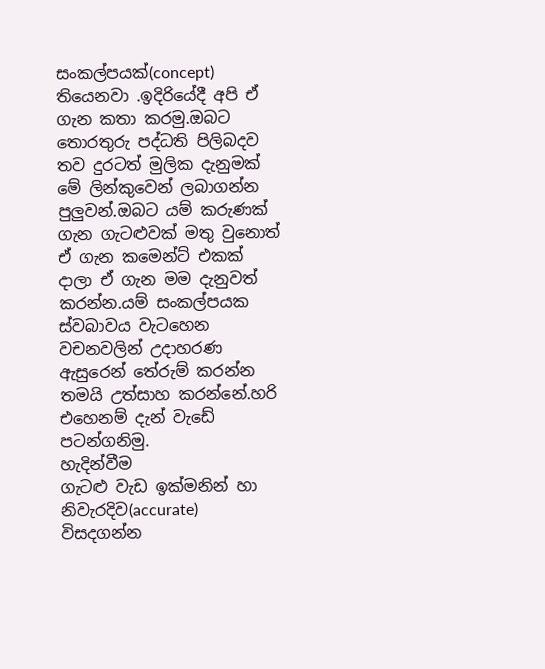සංකල්පයක්(concept) තියෙනවා .ඉදිරියේදී අපි ඒ ගැන කතා කරමු.ඔබට තොරතුරු පද්ධති පිලිබදව තව දුරටත් මුලික දැනුමක් මේ ලින්කුවෙන් ලබාගන්න පුලුවන්.ඔබට යම් කරුණක් ගැන ගැටළුවක් මතු වුනොත් ඒ ගැන කමෙන්ට් එකක් දාලා ඒ ගැන මම දැනුවත් කරන්න.යම් සංකල්පයක ස්වබාවය වැටහෙන වචනවලින් උදාහරණ ඇසුරෙන් තේරුම් කරන්න තමයි උත්සාහ කරන්නේ.හරි එහෙනම් දැන් වැඩේ පටන්ගනිමු.
හැදින්වීම
ගැටළු වැඩ ඉක්මනින් හා නිවැරදිව(accurate) විසදගන්න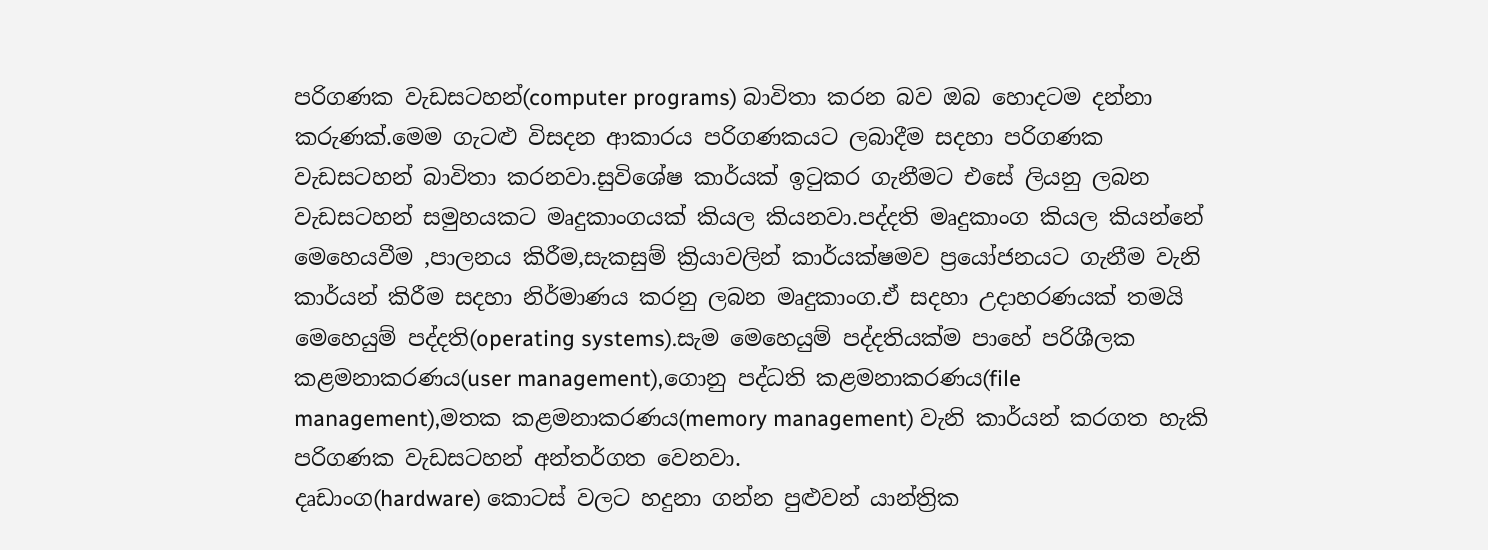පරිගණක වැඩසටහන්(computer programs) බාවිතා කරන බව ඔබ හොදටම දන්නා කරුණක්.මෙම ගැටළු විසදන ආකාරය පරිගණකයට ලබාදීම සදහා පරිගණක වැඩසටහන් බාවිතා කරනවා.සුවිශේෂ කාර්යක් ඉටුකර ගැනීමට එසේ ලියනු ලබන වැඩසටහන් සමුහයකට මෘදුකාංගයක් කියල කියනවා.පද්දති මෘදුකාංග කියල කියන්නේ මෙහෙයවීම ,පාලනය කිරීම,සැකසුම් ක්‍රියාවලින් කාර්යක්ෂමව ප්‍රයෝජනයට ගැනීම වැනි කාර්යන් කිරීම සදහා නිර්මාණය කරනු ලබන මෘදුකාංග.ඒ සදහා උදාහරණයක් තමයි මෙහෙයුම් පද්දති(operating systems).සැම මෙහෙයුම් පද්දතියක්ම පාහේ පරිශීලක කළමනාකරණය(user management),ගොනු පද්ධති කළමනාකරණය(file management),මතක කළමනාකරණය(memory management) වැනි කාර්යන් කරගත හැකි පරිගණක වැඩසටහන් අන්තර්ගත වෙනවා.
දෘඩාංග(hardware) කොටස් වලට හදුනා ගන්න පුළුවන් යාන්ත්‍රික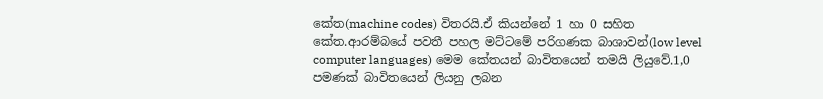කේත(machine codes) විතරයි.ඒ කියන්නේ 1 හා 0 සහිත කේත.ආරම්බයේ පවතී පහල මට්ටමේ පරිගණක බාශාවන්(low level computer languages) මෙම කේතයන් බාවිතයෙන් තමයි ලියුවේ.1,0  පමණක් බාවිතයෙන් ලියනු ලබන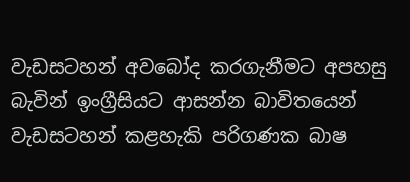වැඩසටහන් අවබෝද කරගැනීමට අපහසු බැවින් ඉංග්‍රීසියට ආසන්න බාවිතයෙන් වැඩසටහන් කළහැකි පරිගණක බාෂ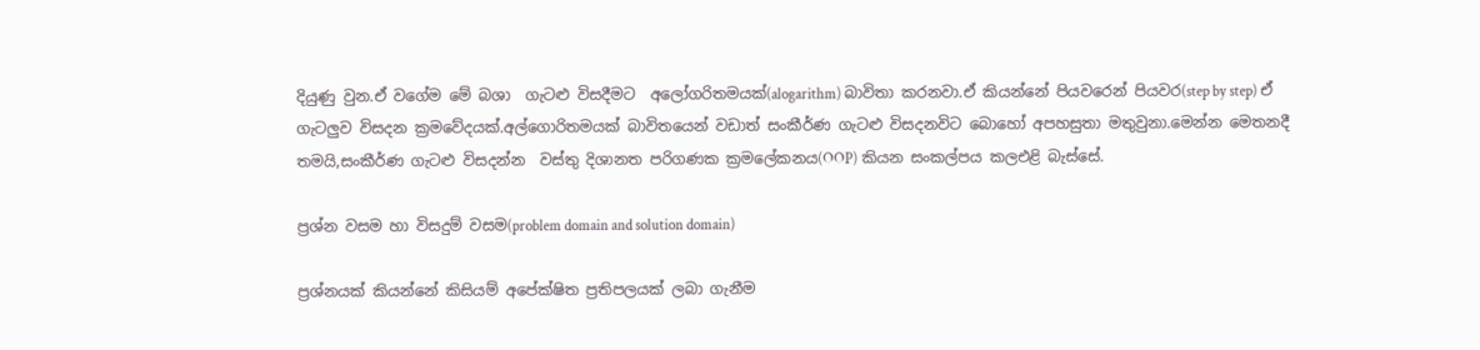දියුණු වුන.ඒ වගේම මේ බශා  ගැටළු විසදීමට  අලෝගරිතමයක්(alogarithm) බාවිතා කරනවා.ඒ කියන්නේ පියවරෙන් පියවර(step by step) ඒ ගැටලුව විසදන ක්‍රමවේදයක්.අල්ගොරිතමයක් බාවිතයෙන් වඩාත් සංකීර්ණ ගැටළු විසදනවිට බොහෝ අපහසුතා මතුවුනා.මෙන්න මෙතනදී තමයි,සංකීර්ණ ගැටළු විසදන්න  වස්තු දිශානත පරිගණක ක්‍රමලේකනය(OOP) කියන සංකල්පය කලඑළි බැස්සේ.

ප්‍රශ්න වසම හා විසදුම් වසම(problem domain and solution domain)

ප්‍රශ්නයක් කියන්නේ කිසියම් අපේක්ෂිත ප්‍රතිපලයක් ලබා ගැනීම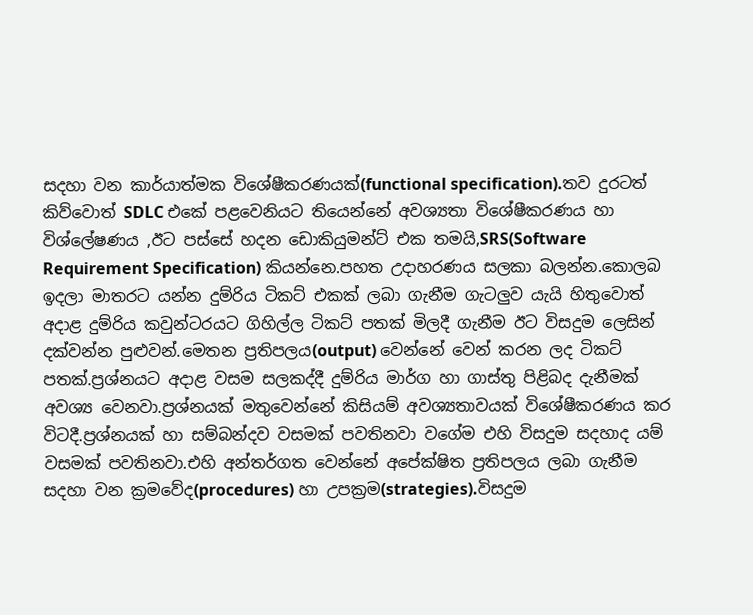සදහා වන කාර්යාත්මක විශේෂීකරණයක්(functional specification).තව දුරටත් කිව්වොත් SDLC එකේ පළවෙනියට තියෙන්නේ අවශ්‍යතා විශේෂීකරණය හා විශ්ලේෂණය ,ඊට පස්සේ හදන ඩොකියුමන්ට් එක තමයි,SRS(Software Requirement Specification) කියන්නෙ.පහත උදාහරණය සලකා බලන්න.කොලබ ඉදලා මාතරට යන්න දුම්රිය ටිකට් එකක් ලබා ගැනීම ගැටලුව යැයි හිතුවොත් අදාළ දුම්රිය කවුන්ටරයට ගිහිල්ල ටිකට් පතක් මිලදී ගැනීම ඊට විසදුම ලෙසින් දක්වන්න පුළුවන්.මෙතන ප්‍රතිපලය(output) වෙන්නේ වෙන් කරන ලද ටිකට් පතක්.ප්‍රශ්නයට අදාළ වසම සලකද්දී දුම්රිය මාර්ග හා ගාස්තු පිළිබද දැනීමක් අවශ්‍ය වෙනවා.ප්‍රශ්නයක් මතුවෙන්නේ කිසියම් අවශ්‍යතාවයක් විශේෂීකරණය කර විටදී.ප්‍රශ්නයක් හා සම්බන්දව වසමක් පවතිනවා වගේම එහි විසදුම සදහාද යම් වසමක් පවතිනවා.එහි අන්තර්ගත වෙන්නේ අපේක්ෂිත ප්‍රතිපලය ලබා ගැනීම සදහා වන ක්‍රමවේද(procedures) හා උපක්‍රම(strategies).විසදුම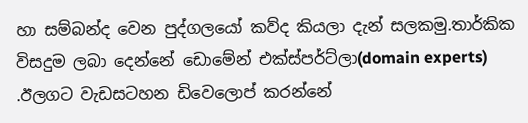හා සම්බන්ද වෙන පුද්ගලයෝ කව්ද කියලා දැන් සලකමු.තාර්කික විසදුම ලබා දෙන්නේ ඩොමේන් එක්ස්පර්ට්ලා(domain experts) .ඊලගට වැඩසටහන ඩිවෙලොප් කරන්නේ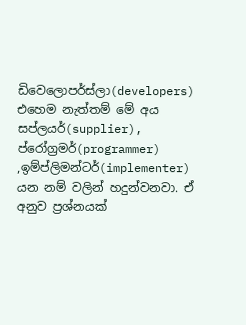ඩිවෙලොපර්ස්ලා(developers) එහෙම නැත්තම් මේ අය සප්ලයර්(supplier), ප්රෝග්‍රමර්(programmer) ,ඉම්ප්ලිමන්ටර්(implementer) යන නම් වලින් හදුන්වනවා. ඒ අනුව ප්‍රශ්නයක්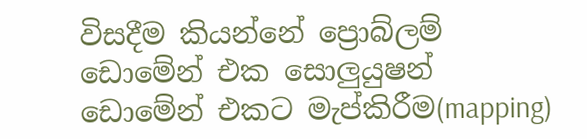විසදීම කියන්නේ ප්‍රොබ්ලම් ඩොමේන් එක සොලුයුෂන් ඩොමේන් එකට මැප්කිරීම(mapping)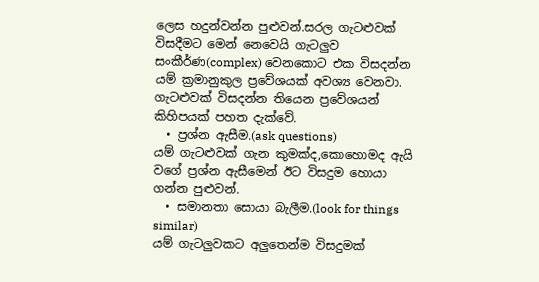ලෙස හදුන්වන්න පුළුවන්.සරල ගැටළුවක් විසදීමට මෙන් නෙවෙයි ගැටලුව සංකීර්ණ(complex) වෙනකොට එක විසදන්න යම් ක්‍රමානුකුල ප්‍රවේශයක් අවශ්‍ය වෙනවා. ගැටළුවක් විසදන්න තියෙන ප්‍රවේශයන් කිහිපයක් පහත දැක්වේ.
  • ප්‍රශ්න ඇසීම.(ask questions)
යම් ගැටළුවක් ගැන කුමක්ද,කොහොමද ඇයි වගේ ප්‍රශ්න ඇසීමෙන් ඊට විසදුම හොයා ගන්න පුළුවන්.
  • සමානතා සොයා බැලීම.(look for things similar)
යම් ගැටලුවකට අලුතෙන්ම විසදුමක්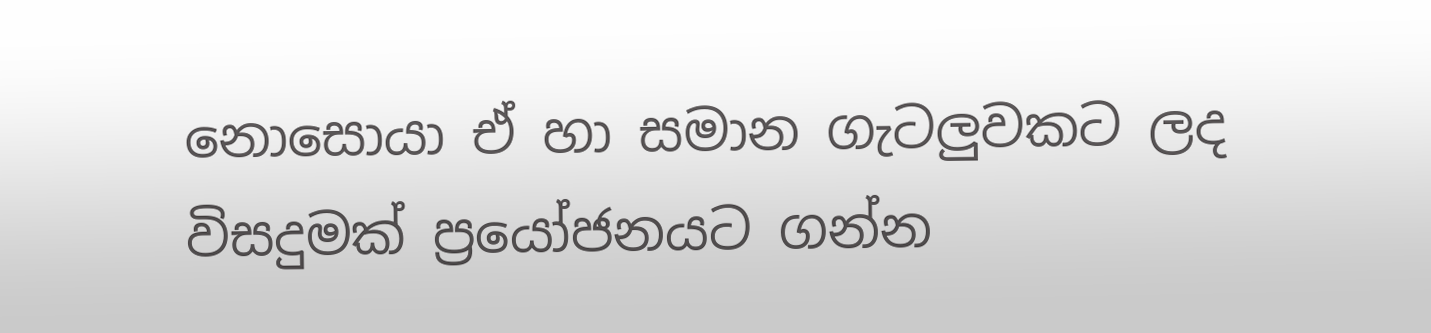නොසොයා ඒ හා සමාන ගැටලුවකට ලද විසදුමක් ප්‍රයෝජනයට ගන්න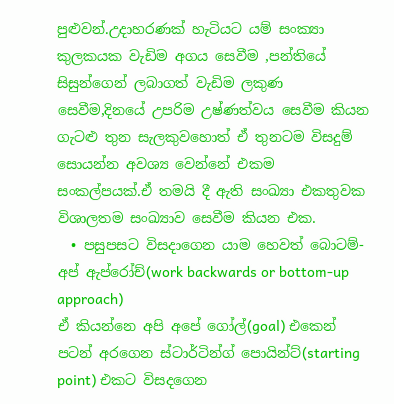පුළුවන්.උදාහරණක් හැටියට යම් සංක්‍යා කුලකයක වැඩිම අගය සෙවීම ,පන්තියේ සිසුන්ගෙන් ලබාගත් වැඩිම ලකුණ සෙවීම,දිනයේ උපරිම උෂ්ණත්වය සෙවීම කියන ගැටළු තුන සැලකුවහොත් ඒ තුනටම විසදුම් සොයන්න අවශ්‍ය වෙන්නේ එකම සංකල්පයක්.ඒ තමයි දී ඇති සංඛ්‍යා එකතුවක විශාලතම සංඛ්‍යාව සෙවීම කියන එක.
  • පසුපසට විසදාගෙන යාම හෙවත් බොටම්-අප් ඇප්රෝච්(work backwards or bottom-up approach)
ඒ කියන්නෙ අපි අපේ ගෝල්(goal) එකෙන් පටන් අරගෙන ස්ටාර්ටින්ග් පොයින්ට්(starting point) එකට විසදගෙන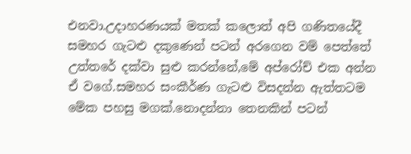එනවා.උදාහරණයක් මතක් කලොත් අපි ගණිතයේදී සමහර ගැටළු දකුණෙන් පටන් අරගෙන වම් පෙත්තේ උත්තරේ දක්වා සුළු කරන්නේ,මේ අප්රෝච් එක අන්න ඒ වගේ.සමහර සංකීර්ණ ගැටළු විසදන්න ඇත්තටම මේක පහසු මගක්.නොදන්නා තෙනකින් පටන්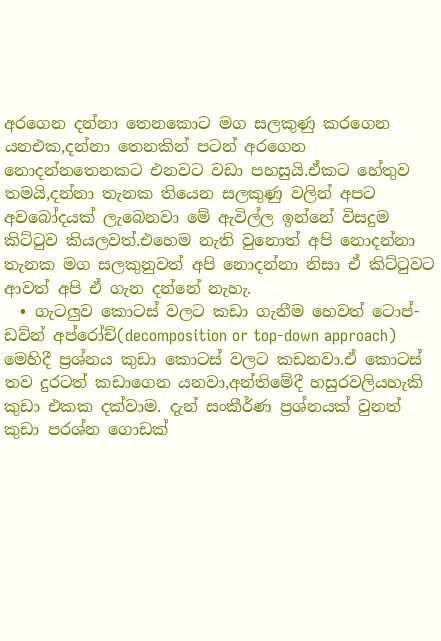අරගෙන දන්නා තෙනකොට මග සලකුණු කරගෙන යනඑක,දන්නා තෙනකින් පටන් අරගෙන නොදන්නතෙනකට එනවට වඩා පහසුයි.ඒකට හේතුව තමයි,දන්නා තැනක තියෙන සලකුණු වලින් අපට අවබෝදයක් ලැබෙනවා මේ ඇවිල්ල ඉන්නේ විසදුම කිට්ටුව කියලවත්.එහෙම නැති වුනොත් අපි නොදන්නා තැනක මග සලකුනුවත් අපි නොදන්නා නිසා ඒ කිට්ටුවට ආවත් අපි ඒ ගැන දන්නේ නැහැ.
  • ගැටලුව කොටස් වලට කඩා ගැනීම හෙවත් ටොප්-ඩව්න් අප්රෝච්(decomposition or top-down approach)
මෙහිදී ප්‍රශ්නය කුඩා කොටස් වලට කඩනවා.ඒ කොටස් තව දුරටත් කඩාගෙන යනවා,අන්තිමේදී හසුරවලියහැකි කුඩා එකක දක්වාම. දැන් සංකීර්ණ ප්‍රශ්නයක් වුනත් කුඩා පරශ්න ගොඩක්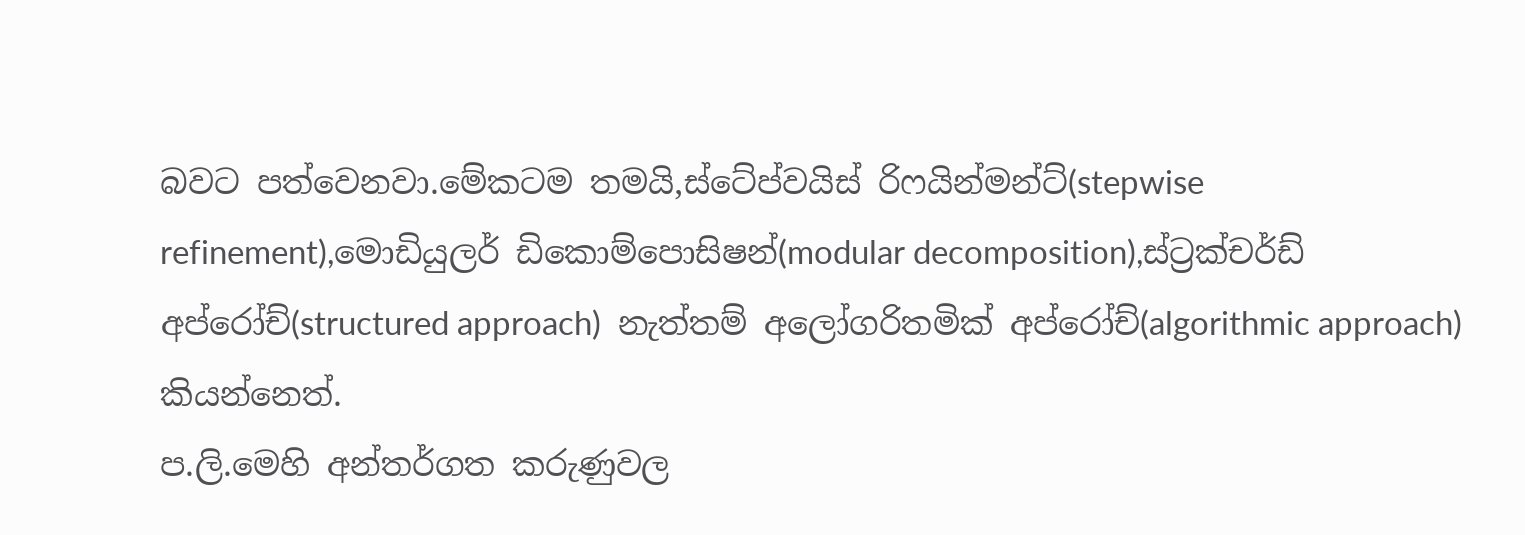බවට පත්වෙනවා.මේකටම තමයි,ස්ටේප්වයිස් රිෆයින්මන්ට්(stepwise refinement),මොඩියුලර් ඩිකොම්පොසිෂන්(modular decomposition),ස්ට්‍රක්චර්ඩ් අප්රෝච්(structured approach)  නැත්තම් අලෝගරිතමික් අප්රෝච්(algorithmic approach) කියන්නෙත්.
ප.ලි.මෙහි අන්තර්ගත කරුණුවල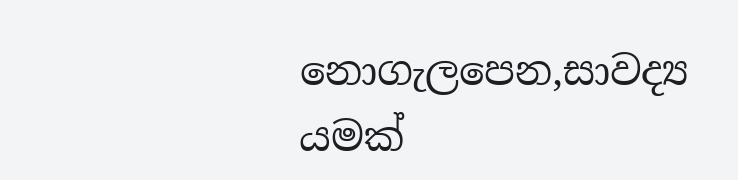නොගැලපෙන,සාවද්‍ය යමක්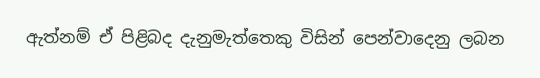ඇත්නම් ඒ පිළිබද දැනුමැත්තෙකු විසින් පෙන්වාදෙනු ලබන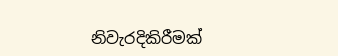නිවැරදිකිරීමක්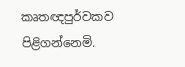කෘතඥපුර්වකව පිළිගන්නෙමි.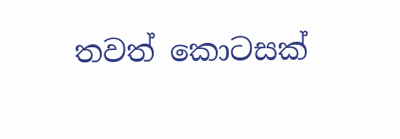තවත් කොටසක්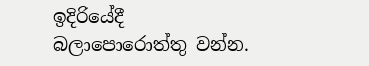ඉදිරියේදී බලාපොරොත්තු වන්න.